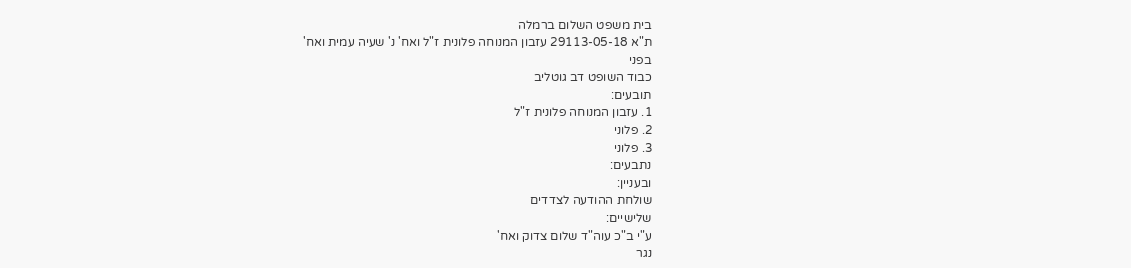בית משפט השלום ברמלה
ת"א 29113-05-18 עזבון המנוחה פלונית ז"ל ואח' נ' שעיה עמית ואח'
בפני
כבוד השופט דב גוטליב
תובעים:
1. עזבון המנוחה פלונית ז"ל
2. פלוני
3. פלוני
נתבעים:
ובעניין:
שולחת ההודעה לצדדים
שלישיים:
ע"י ב"כ עוה"ד שלום צדוק ואח'
נגר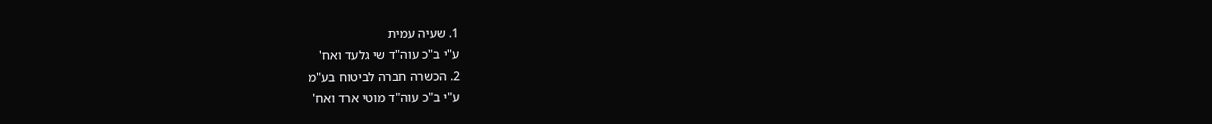1. שעיה עמית
ע"י ב"כ עוה"ד שי גלעד ואח'
2. הכשרה חברה לביטוח בע"מ
ע"י ב"כ עוה"ד מוטי ארד ואח'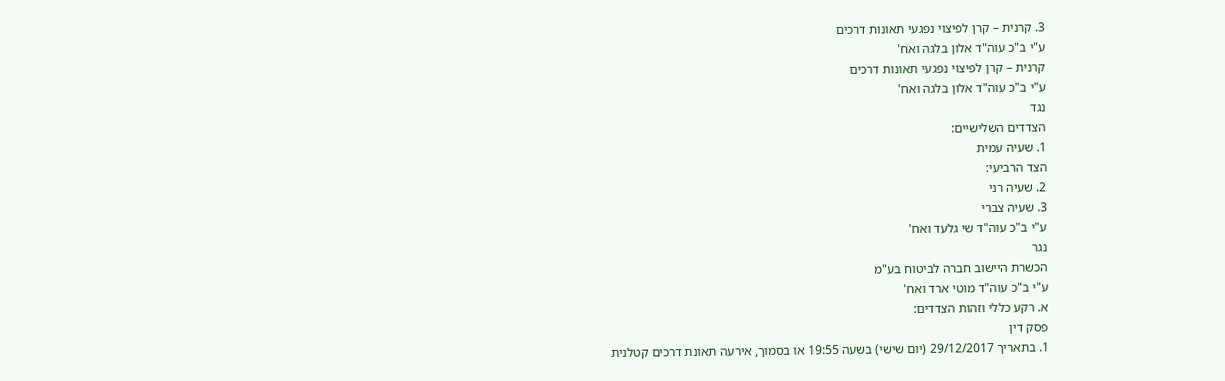3. קרנית – קרן לפיצוי נפגעי תאונות דרכים
ע"י ב"כ עוה"ד אלון בלגה ואח'
קרנית – קרן לפיצוי נפגעי תאונות דרכים
ע"י ב"כ עוה"ד אלון בלגה ואח'
נגד
הצדדים השלישיים:
1. שעיה עמית
הצד הרביעי:
2. שעיה רני
3. שעיה צברי
ע"י ב"כ עוה"ד שי גלעד ואח'
נגר
הכשרת היישוב חברה לביטוח בע"מ
ע"י ב"כ עוה"ד מוטי ארד ואח'
א. רקע כללי וזהות הצדדים:
פסק דין
1. בתאריך 29/12/2017 (יום שישי) בשעה 19:55 או בסמוך, אירעה תאונת דרכים קטלנית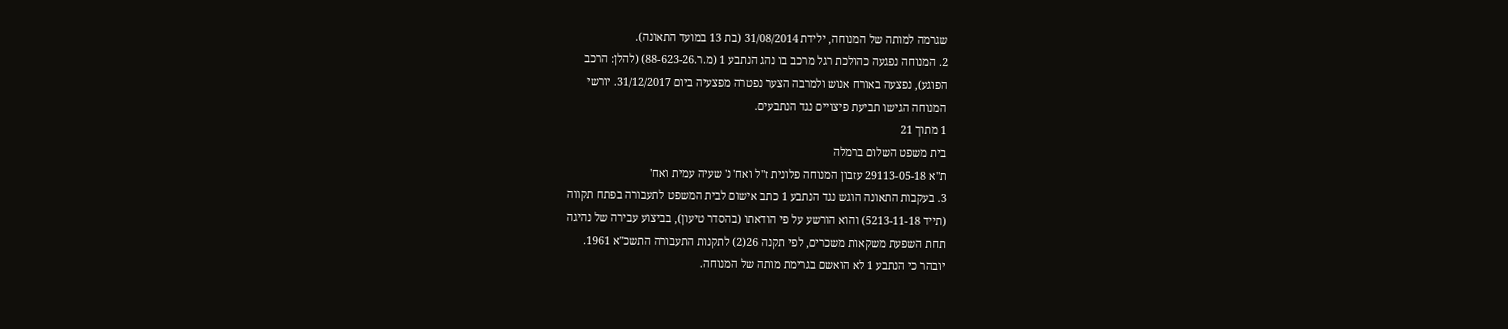שגרמה למותה של המנוחה, ילידת 31/08/2014 (בת 13 במועד התאונה).
2. המנוחה נפגעה כהולכת רגל מרכב בו נהג הנתבע 1 (מ.ר.88-623-26) (להלן: הרכב
הפוגע), נפצעה באורח אנוש ולמרבה הצער נפטרה מפצעיה ביום 31/12/2017. יורשי
המנוחה הגישו תביעת פיצויים נגד הנתבעים.
1 מתוך 21
בית משפט השלום ברמלה
ת"א 29113-05-18 עזבון המנוחה פלונית ז"ל ואח' נ' שעיה עמית ואח'
3. בעקבות התאונה הוגש נגד הנתבע 1 כתב אישום לבית המשפט לתעבורה בפתח תקווה
(תייד 5213-11-18) והוא הורשע על פי הודאתו (בהסדר טיעון), בביצוע עבירה של נהיגה
תחת השפעת משקאות משכרים, לפי תקנה 26(2) לתקנות התעבורה התשכ"א 1961.
יובהר כי הנתבע 1 לא הואשם בגרימת מותה של המנוחה.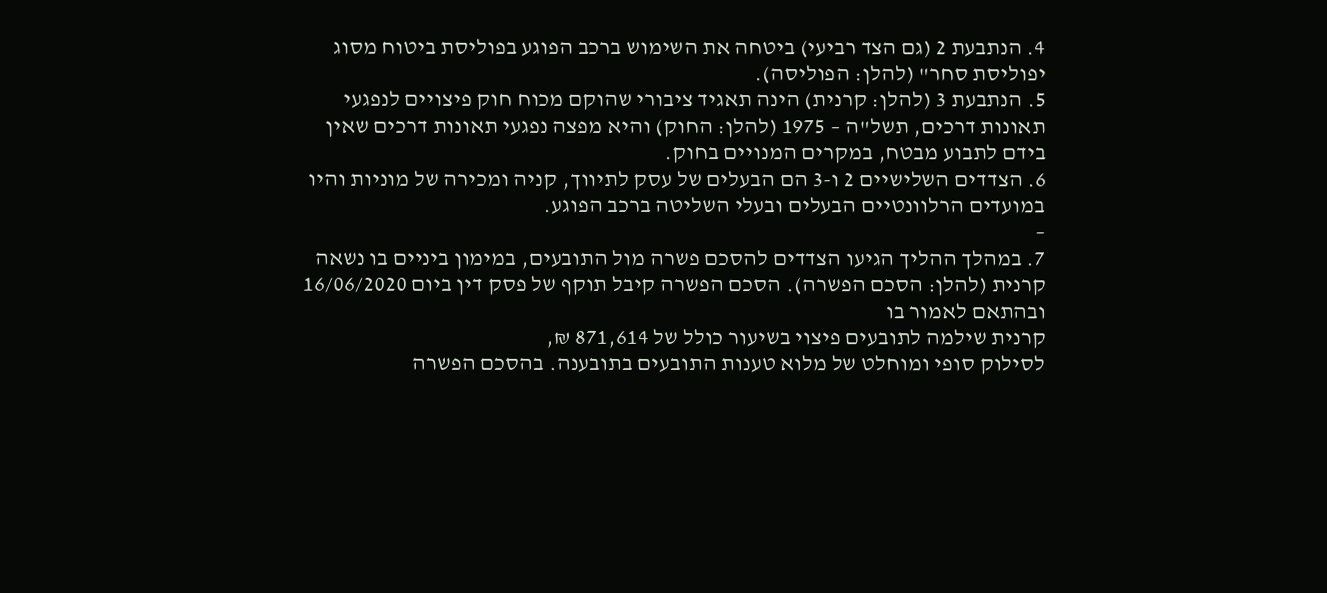4. הנתבעת 2 (גם הצד רביעי) ביטחה את השימוש ברכב הפוגע בפוליסת ביטוח מסוג
יפוליסת סחר" (להלן: הפוליסה).
5. הנתבעת 3 (להלן: קרנית) הינה תאגיד ציבורי שהוקם מכוח חוק פיצויים לנפגעי
תאונות דרכים, תשל"ה – 1975 (להלן: החוק) והיא מפצה נפגעי תאונות דרכים שאין
בידם לתבוע מבטח, במקרים המנויים בחוק.
6. הצדדים השלישיים 2 ו-3 הם הבעלים של עסק לתיווך, קניה ומכירה של מוניות והיו
במועדים הרלוונטיים הבעלים ובעלי השליטה ברכב הפוגע.
–
7. במהלך ההליך הגיעו הצדדים להסכם פשרה מול התובעים, במימון ביניים בו נשאה
קרנית (להלן: הסכם הפשרה). הסכם הפשרה קיבל תוקף של פסק דין ביום 16/06/2020
ובהתאם לאמור בו
קרנית שילמה לתובעים פיצוי בשיעור כולל של 871,614 ₪,
לסילוק סופי ומוחלט של מלוא טענות התובעים בתובענה. בהסכם הפשרה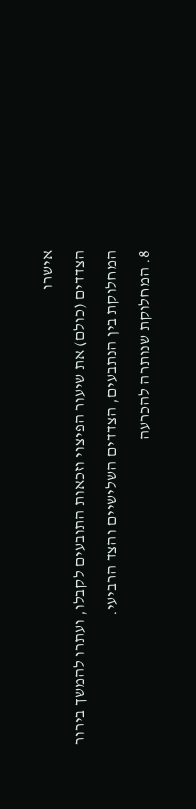אישרו
הצדדים (כולם) את שיעור הפיצוי וזכאות התובעים לקבלו, ועתרו להמשך בירור
המחלוקת בין הנתבעים, הצדדים השלישיים והצד הרביעי.
8. המחלוקת שנותרה להכרעה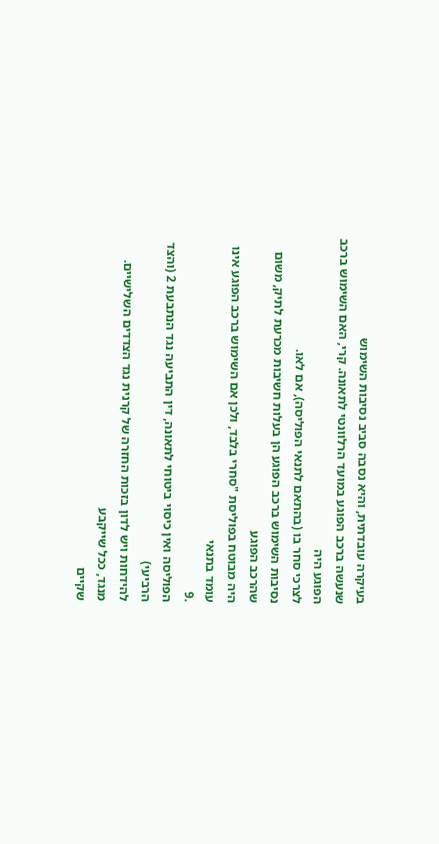בעיקרה עובדתית, והיא נסבה סביב נסיבות השימוש
שנעשה ברכב הפוגע במועד הרלוונטי לתאונה. קרי, האם השימוש ברכב הפוגע היה
לצרכי סחר בו (בהתאם לתנאי הפוליסה), אם לאו.
נסיבות השימוש ברכב הפוגע הן בעלות חשיבות מכרעת לתיק, משום שהרכב הפוגע
היה מבוטח בפוליסת "סחרי בלבד, ולכן אם השימוש ברכב הפוגע אינו עומד בתנאי
.9
הפוליסה ואין כיסוי ביטוחי לתאונה, דין התביעה נגד הנתבעת 2 (והצד הרביעי)
להידחות ויש לדון בזכות החזרה של קרנית נגד הצדדים השלישיים. מנגד, ככל שייקבע
שקיים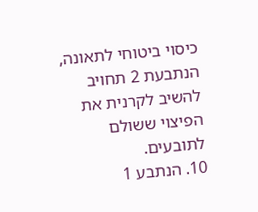כיסוי ביטוחי לתאונה, הנתבעת 2 תחויב להשיב לקרנית את הפיצוי ששולם
לתובעים.
10. הנתבע 1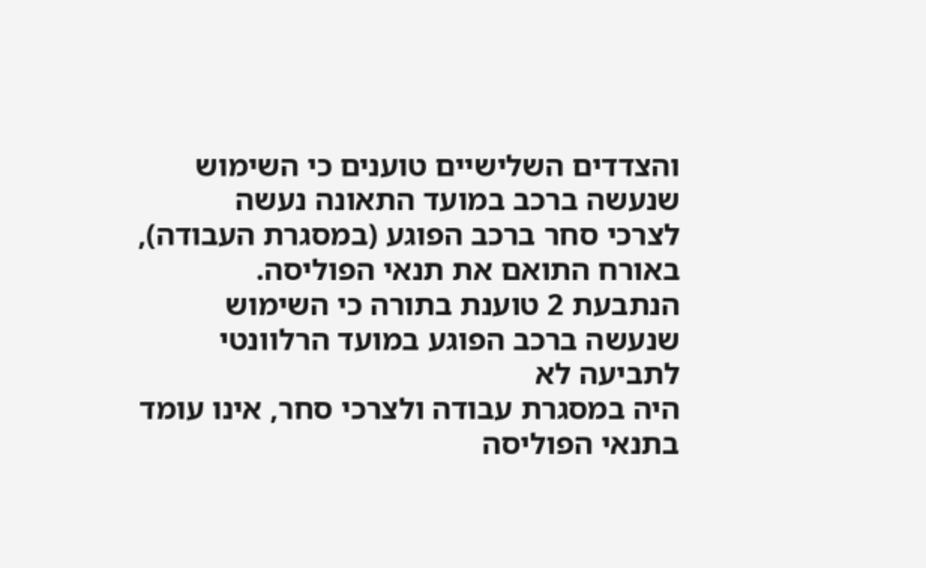והצדדים השלישיים טוענים כי השימוש שנעשה ברכב במועד התאונה נעשה
לצרכי סחר ברכב הפוגע (במסגרת העבודה), באורח התואם את תנאי הפוליסה.
הנתבעת 2 טוענת בתורה כי השימוש שנעשה ברכב הפוגע במועד הרלוונטי לתביעה לא
היה במסגרת עבודה ולצרכי סחר, אינו עומד בתנאי הפוליסה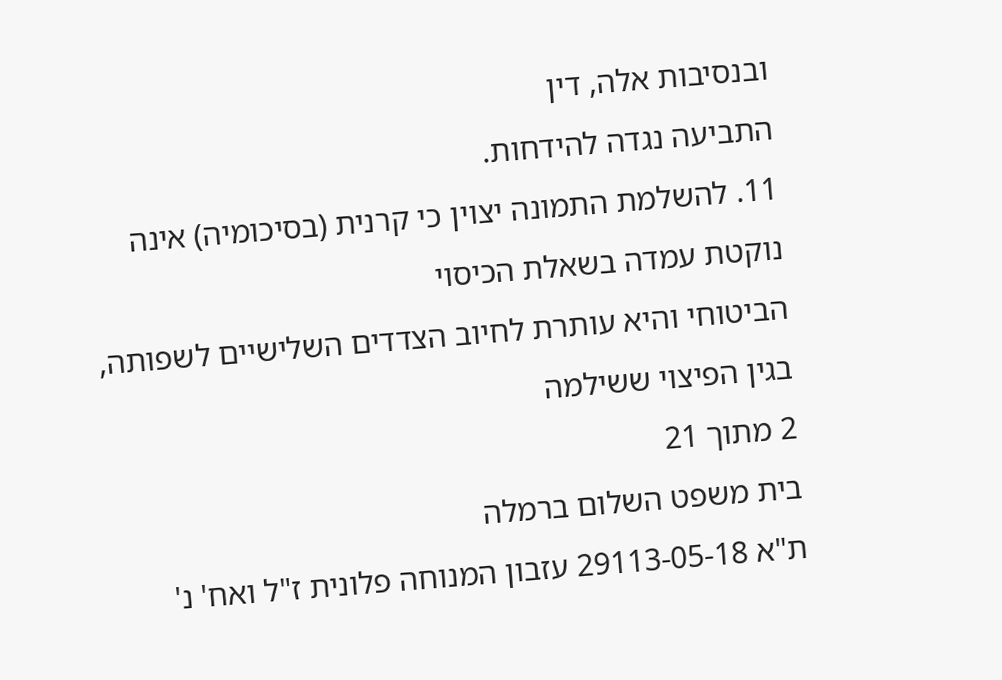ובנסיבות אלה, דין
התביעה נגדה להידחות.
11. להשלמת התמונה יצוין כי קרנית (בסיכומיה) אינה נוקטת עמדה בשאלת הכיסוי
הביטוחי והיא עותרת לחיוב הצדדים השלישיים לשפותה, בגין הפיצוי ששילמה
2 מתוך 21
בית משפט השלום ברמלה
ת"א 29113-05-18 עזבון המנוחה פלונית ז"ל ואח' נ'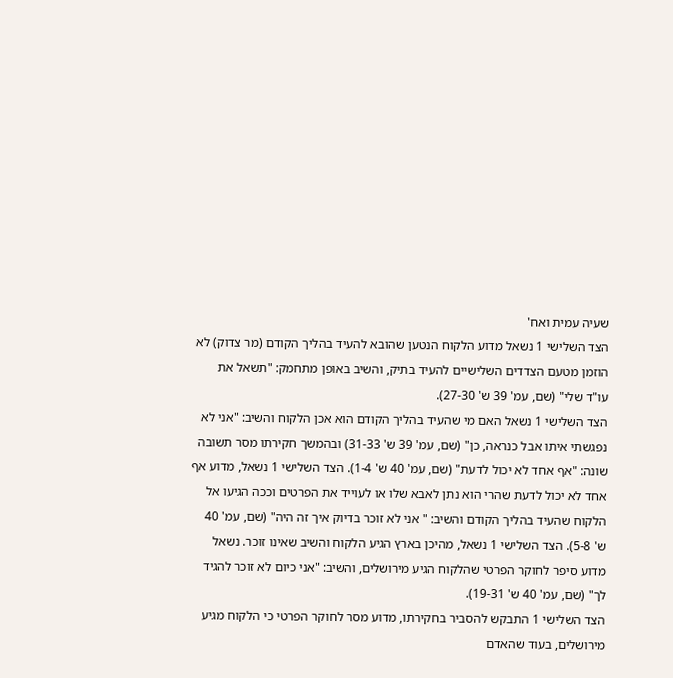שעיה עמית ואח'
הצד השלישי 1 נשאל מדוע הלקוח הנטען שהובא להעיד בהליך הקודם (מר צדוק) לא
הוזמן מטעם הצדדים השלישיים להעיד בתיק, והשיב באופן מתחמק: "תשאל את
עו"ד שלי" (שם, עמ' 39 ש' 27-30).
הצד השלישי 1 נשאל האם מי שהעיד בהליך הקודם הוא אכן הלקוח והשיב: "אני לא
נפגשתי איתו אבל כנראה, כן" (שם, עמ' 39 ש' 31-33) ובהמשך חקירתו מסר תשובה
שונה: "אף אחד לא יכול לדעת" (שם, עמ' 40 ש' 1-4). הצד השלישי 1 נשאל, מדוע אף
אחד לא יכול לדעת שהרי הוא נתן לאבא שלו או לעוייד את הפרטים וככה הגיעו אל
הלקוח שהעיד בהליך הקודם והשיב: " אני לא זוכר בדיוק איך זה היה" (שם, עמ' 40
ש' 5-8). הצד השלישי 1 נשאל, מהיכן בארץ הגיע הלקוח והשיב שאינו זוכר. נשאל
מדוע סיפר לחוקר הפרטי שהלקוח הגיע מירושלים, והשיב: "אני כיום לא זוכר להגיד
לך" (שם, עמ' 40 ש' 19-31).
הצד השלישי 1 התבקש להסביר בחקירתו, מדוע מסר לחוקר הפרטי כי הלקוח מגיע
מירושלים, בעוד שהאדם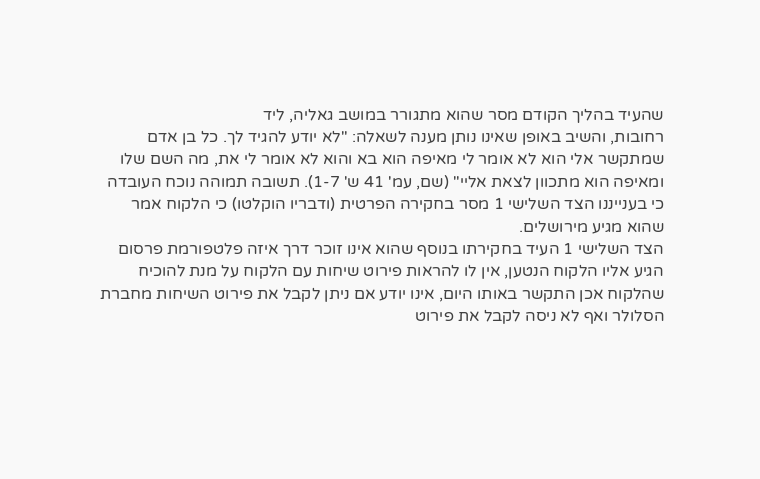שהעיד בהליך הקודם מסר שהוא מתגורר במושב גאליה, ליד
רחובות, והשיב באופן שאינו נותן מענה לשאלה: "לא יודע להגיד לך. כל בן אדם
שמתקשר אלי הוא לא אומר לי מאיפה הוא בא והוא לא אומר לי את, מה השם שלו
ומאיפה הוא מתכוון לצאת אליי" (שם, עמ' 41 ש' 1-7). תשובה תמוהה נוכח העובדה
כי בענייננו הצד השלישי 1 מסר בחקירה הפרטית (ודבריו הוקלטו) כי הלקוח אמר
שהוא מגיע מירושלים.
הצד השלישי 1 העיד בחקירתו בנוסף שהוא אינו זוכר דרך איזה פלטפורמת פרסום
הגיע אליו הלקוח הנטען, אין לו להראות פירוט שיחות עם הלקוח על מנת להוכיח
שהלקוח אכן התקשר באותו היום, אינו יודע אם ניתן לקבל את פירוט השיחות מחברת
הסלולר ואף לא ניסה לקבל את פירוט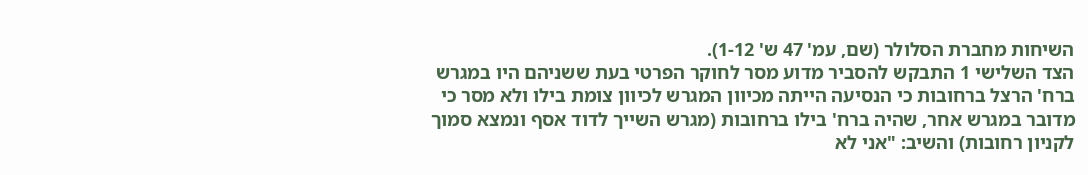השיחות מחברת הסלולר (שם, עמ' 47 ש' 1-12).
הצד השלישי 1 התבקש להסביר מדוע מסר לחוקר הפרטי בעת ששניהם היו במגרש
ברח' הרצל ברחובות כי הנסיעה הייתה מכיוון המגרש לכיוון צומת בילו ולא מסר כי
מדובר במגרש אחר, שהיה ברח' בילו ברחובות (מגרש השייך לדוד אסף ונמצא סמוך
לקניון רחובות) והשיב: "אני לא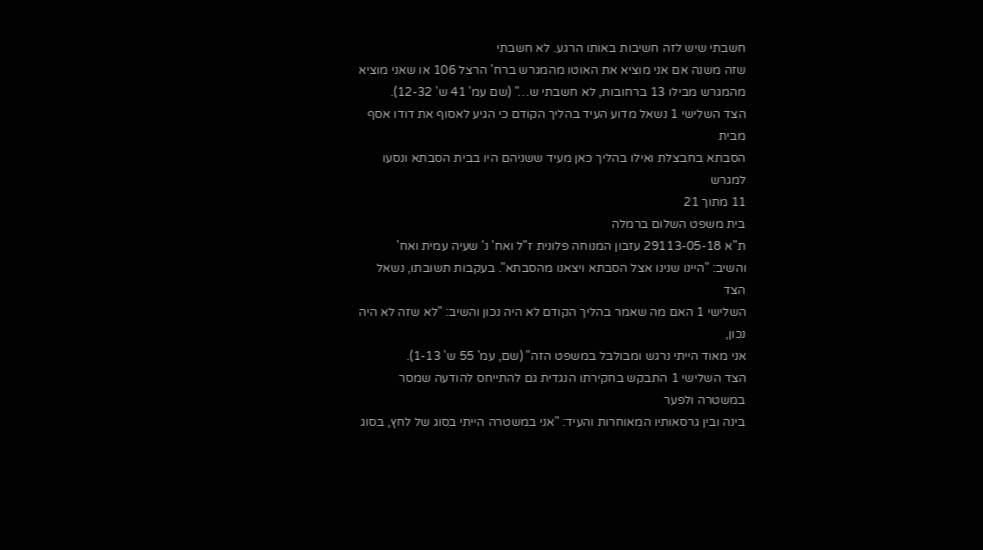חשבתי שיש לזה חשיבות באותו הרגע. לא חשבתי
שזה משנה אם אני מוציא את האוטו מהמגרש ברח' הרצל 106 או שאני מוציא
מהמגרש מבילו 13 ברחובות, לא חשבתי ש…" (שם עמ' 41 ש' 12-32).
הצד השלישי 1 נשאל מדוע העיד בהליך הקודם כי הגיע לאסוף את דודו אסף מבית
הסבתא בחבצלת ואילו בהליך כאן מעיד ששניהם היו בבית הסבתא ונסעו למגרש
11 מתוך 21
בית משפט השלום ברמלה
ת"א 29113-05-18 עזבון המנוחה פלונית ז"ל ואח' נ' שעיה עמית ואח'
והשיב: "היינו שנינו אצל הסבתא ויצאנו מהסבתא". בעקבות תשובתו, נשאל הצד
השלישי 1 האם מה שאמר בהליך הקודם לא היה נכון והשיב: "לא שזה לא היה נכון,
אני מאוד הייתי נרגש ומבולבל במשפט הזה" (שם, עמ' 55 ש' 1-13).
הצד השלישי 1 התבקש בחקירתו הנגדית גם להתייחס להודעה שמסר במשטרה ולפער
בינה ובין גרסאותיו המאוחרות והעיד: "אני במשטרה הייתי בסוג של לחץ, בסוג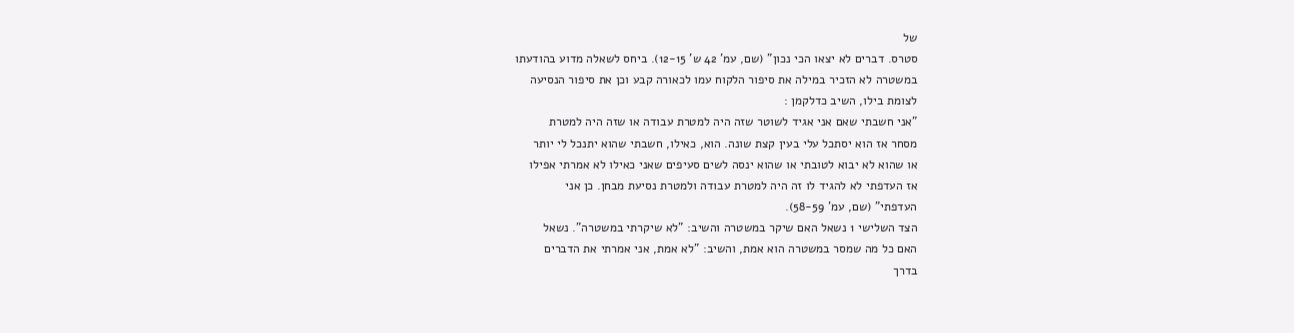של
סטרס. דברים לא יצאו הכי נכון" (שם, עמ' 42 ש' 12-15). ביחס לשאלה מדוע בהודעתו
במשטרה לא הזכיר במילה את סיפור הלקוח עמו לכאורה קבע וכן את סיפור הנסיעה
לצומת בילו, השיב כדלקמן :
"אני חשבתי שאם אני אגיד לשוטר שזה היה למטרת עבודה או שזה היה למטרת
מסחר אז הוא יסתכל עלי בעין קצת שונה. הוא, כאילו, חשבתי שהוא יתנכל לי יותר
או שהוא לא יבוא לטובתי או שהוא ינסה לשים סעיפים שאני כאילו לא אמרתי אפילו
אז העדפתי לא להגיד לו זה היה למטרת עבודה ולמטרת נסיעת מבחן. כן אני
העדפתי" (שם, עמ' 58-59).
הצד השלישי 1 נשאל האם שיקר במשטרה והשיב: "לא שיקרתי במשטרה". נשאל
האם כל מה שמסר במשטרה הוא אמת, והשיב: "לא אמת, אני אמרתי את הדברים
בדרך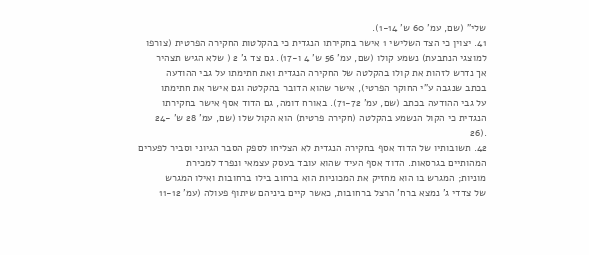שלי" (שם, עמ' 60 ש' 1-14).
41. יצוין כי הצד השלישי 1 אישר בחקירתו הנגדית כי בהקלטות החקירה הפרטית (צורפו
למוצגי הנתבעת) נשמע קולו (שם, עמ' 56 ש' 4 ו-17). גם צד ג' 2 ( שלא הגיש תצהיר
אך נדרש לזהות את קולו בהקלטה של החקירה הנגדית ואת חתימתו על גבי ההודעה
בכתב שנגבה ע"י החוקר הפרטי), אישר שהוא הדובר בהקלטה וגם אישר את חתימתו
על גבי ההודעה בכתב (שם, עמ' 71-72). באורח דומה, גם הדוד אסף אישר בחקירתו
הנגדית כי הקול הנשמע בהקלטה (חקירה פרטית) הוא הקול שלו (שם, עמ' 28 ש' -24
.(26
42. תשובותיו של הדוד אסף בחקירה הנגדית לא הצליחו לספק הסבר הגיוני וסביר לפערים
המהותיים בגרסאות. הדוד אסף העיד שהוא עובד בעסק עצמאי ונפרד למכירת
מוניות; המגרש בו הוא מחזיק את המכוניות הוא ברחוב בילו ברחובות ואילו המגרש
של צדדי ג' נמצא ברח' הרצל ברחובות, כאשר קיים ביניהם שיתוף פעולה (עמ' 11-12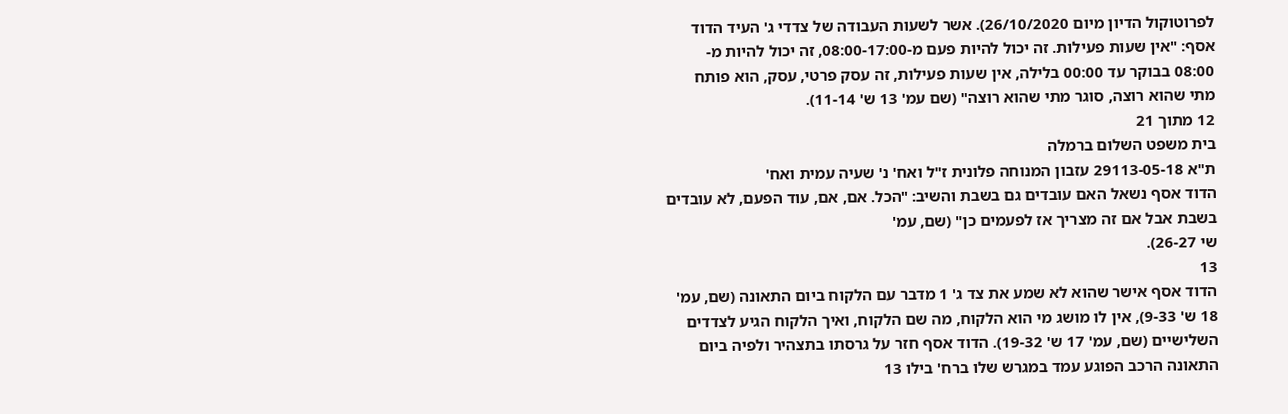לפרוטוקול הדיון מיום 26/10/2020). אשר לשעות העבודה של צדדי ג' העיד הדוד
אסף: "אין שעות פעילות. זה יכול להיות פעם מ-08:00-17:00, זה יכול להיות מ-
08:00 בבוקר עד 00:00 בלילה, אין שעות פעילות, זה עסק פרטי, עסק, הוא פותח
מתי שהוא רוצה, סוגר מתי שהוא רוצה" (שם עמ' 13 ש' 11-14).
12 מתוך 21
בית משפט השלום ברמלה
ת"א 29113-05-18 עזבון המנוחה פלונית ז"ל ואח' נ' שעיה עמית ואח'
הדוד אסף נשאל האם עובדים גם בשבת והשיב: "הכל. אם, אם, עוד הפעם, לא עובדים
בשבת אבל אם זה מצריך אז לפעמים כן" (שם, עמ'
שי 26-27).
13
הדוד אסף אישר שהוא לא שמע את צד ג' 1 מדבר עם הלקוח ביום התאונה (שם, עמ'
18 ש' 9-33), אין לו מושג מי הוא הלקוח, מה שם הלקוח, ואיך הלקוח הגיע לצדדים
השלישיים (שם, עמ' 17 ש' 19-32). הדוד אסף חזר על גרסתו בתצהיר ולפיה ביום
התאונה הרכב הפוגע עמד במגרש שלו ברח' בילו 13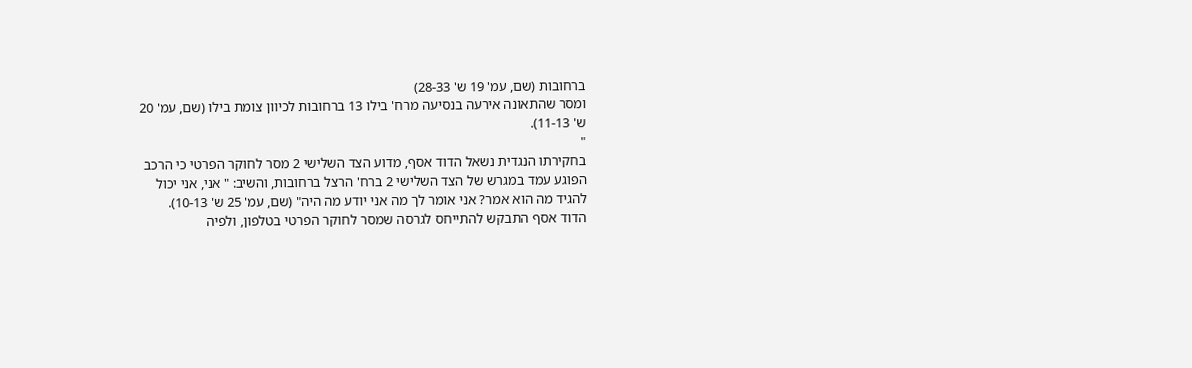ברחובות (שם, עמ' 19 ש' 28-33)
ומסר שהתאונה אירעה בנסיעה מרח' בילו 13 ברחובות לכיוון צומת בילו (שם, עמ' 20
ש' 11-13).
"
בחקירתו הנגדית נשאל הדוד אסף, מדוע הצד השלישי 2 מסר לחוקר הפרטי כי הרכב
הפוגע עמד במגרש של הצד השלישי 2 ברח' הרצל ברחובות, והשיב: " אני, אני יכול
להגיד מה הוא אמר? אני אומר לך מה אני יודע מה היה" (שם, עמ' 25 ש' 10-13).
הדוד אסף התבקש להתייחס לגרסה שמסר לחוקר הפרטי בטלפון, ולפיה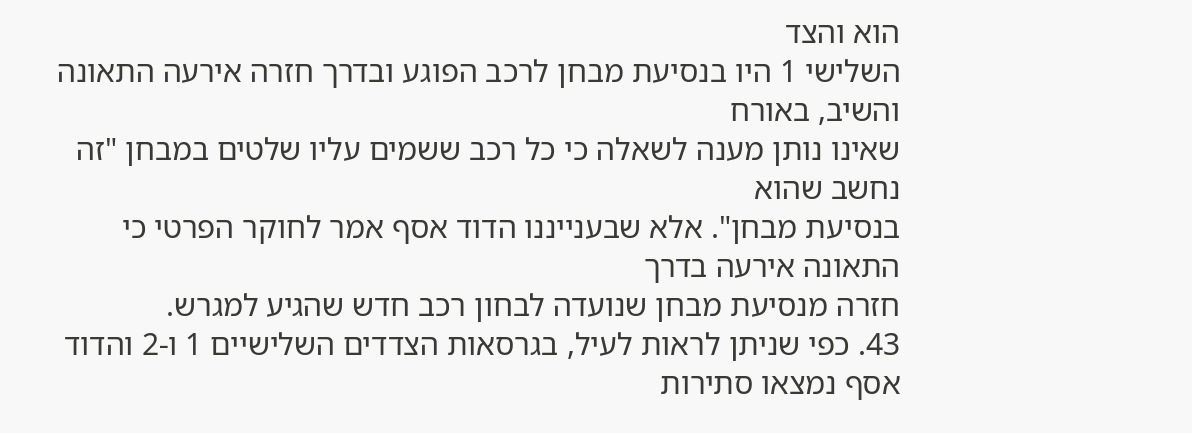הוא והצד
השלישי 1 היו בנסיעת מבחן לרכב הפוגע ובדרך חזרה אירעה התאונה והשיב, באורח
שאינו נותן מענה לשאלה כי כל רכב ששמים עליו שלטים במבחן "זה נחשב שהוא
בנסיעת מבחן". אלא שבענייננו הדוד אסף אמר לחוקר הפרטי כי התאונה אירעה בדרך
חזרה מנסיעת מבחן שנועדה לבחון רכב חדש שהגיע למגרש.
43. כפי שניתן לראות לעיל, בגרסאות הצדדים השלישיים 1 ו-2 והדוד אסף נמצאו סתירות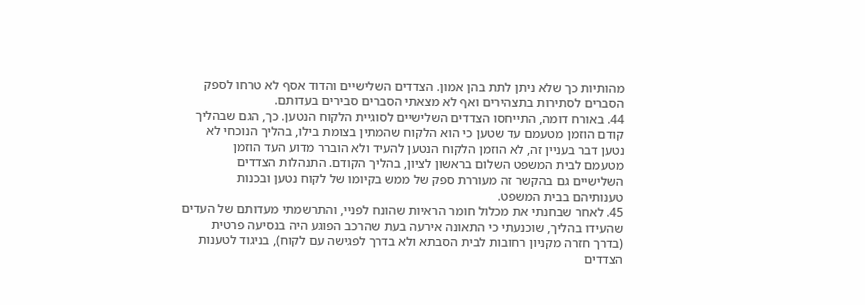מהותיות כך שלא ניתן לתת בהן אמון. הצדדים השלישיים והדוד אסף לא טרחו לספק
הסברים לסתירות בתצהירים ואף לא מצאתי הסברים סבירים בעדותם.
44. באורח דומה, התייחסו הצדדים השלישיים לסוגיית הלקוח הנטען. כך, הגם שבהליך
קודם הוזמן מטעמם עד שטען כי הוא הלקוח שהמתין בצומת בילו, בהליך הנוכחי לא
נטען דבר בעניין זה, לא הוזמן הלקוח הנטען להעיד ולא הוברר מדוע העד הוזמן
מטעמם לבית המשפט השלום בראשון לציון, בהליך הקודם. התנהלות הצדדים
השלישיים גם בהקשר זה מעוררת ספק של ממש בקיומו של לקוח נטען ובכנות
טענותיהם בבית המשפט.
45. לאחר שבחנתי את מכלול חומר הראיות שהונח לפניי, והתרשמתי מעדותם של העדים
שהעידו בהליך, שוכנעתי כי התאונה אירעה בעת שהרכב הפוגע היה בנסיעה פרטית
(בדרך חזרה מקניון רחובות לבית הסבתא ולא בדרך לפגישה עם לקוח), בניגוד לטענות
הצדדים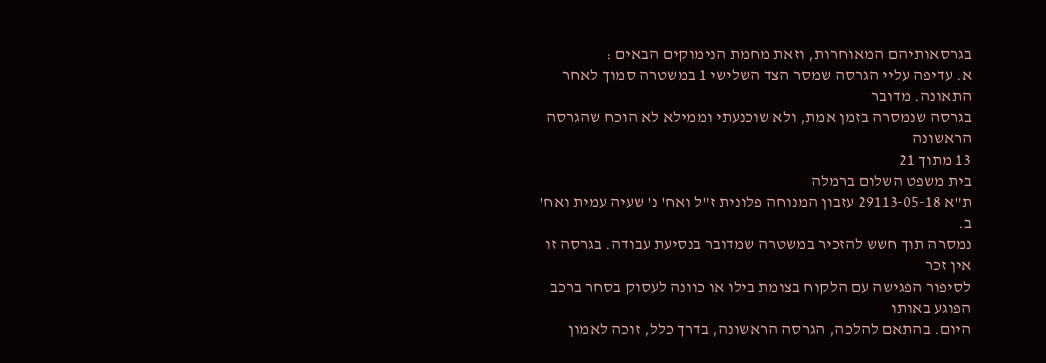בגרסאותיהם המאוחרות, וזאת מחמת הנימוקים הבאים :
א. עדיפה עליי הגרסה שמסר הצד השלישי 1 במשטרה סמוך לאחר התאונה. מדובר
בגרסה שנמסרה בזמן אמת, ולא שוכנעתי וממילא לא הוכח שהגרסה הראשונה
13 מתוך 21
בית משפט השלום ברמלה
ת"א 29113-05-18 עזבון המנוחה פלונית ז"ל ואח' נ' שעיה עמית ואח'
ב.
נמסרה תוך חשש להזכיר במשטרה שמדובר בנסיעת עבודה. בגרסה זו אין זכר
לסיפור הפגישה עם הלקוח בצומת בילו או כוונה לעסוק בסחר ברכב הפוגע באותו
היום. בהתאם להלכה, הגרסה הראשונה, בדרך כלל, זוכה לאמון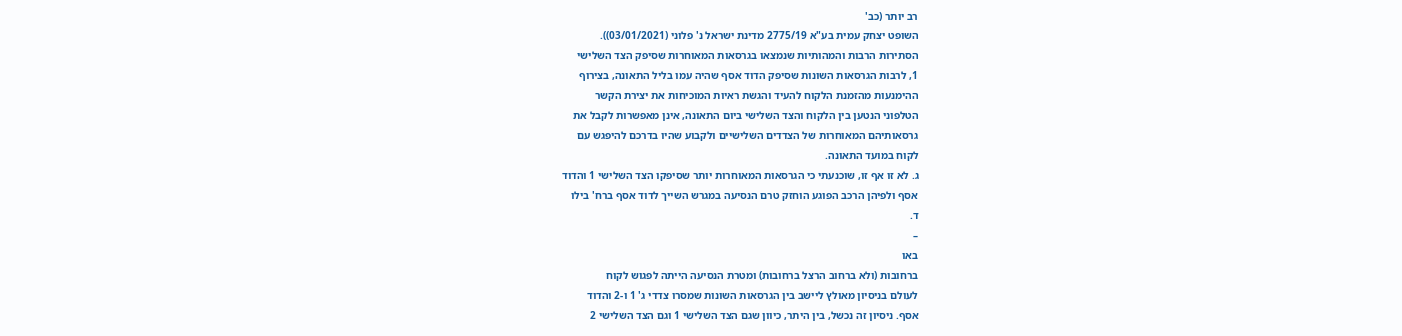רב יותר (כב'
השופט יצחק עמית בע"א 2775/19 מדינת ישראל נ' פלוני (03/01/2021)).
הסתירות הרבות והמהותיות שנמצאו בגרסאות המאוחרות שסיפק הצד השלישי
1, לרבות הגרסאות השונות שסיפק הדוד אסף שהיה עמו בליל התאונה, בצירוף
ההימנעות מהזמנת הלקוח להעיד והגשת ראיות המוכיחות את יצירת הקשר
הטלפוני הנטען בין הלקוח והצד השלישי ביום התאונה, אינן מאפשרות לקבל את
גרסאותיהם המאוחרות של הצדדים השלישיים ולקבוע שהיו בדרכם להיפגש עם
לקוח במועד התאונה.
ג. לא זו אף זו, שוכנעתי כי הגרסאות המאוחרות יותר שסיפקו הצד השלישי 1 והדוד
אסף ולפיהן הרכב הפוגע הוחזק טרם הנסיעה במגרש השייך לדוד אסף ברח' בילו
ד.
–
באו
ברחובות (ולא ברחוב הרצל ברחובות) ומטרת הנסיעה הייתה לפגוש לקוח
לעולם בניסיון מאולץ ליישב בין הגרסאות השונות שמסרו צדדי ג' 1 ו-2 והדוד
אסף. ניסיון זה נכשל, בין היתר, כיוון שגם הצד השלישי 1 וגם הצד השלישי 2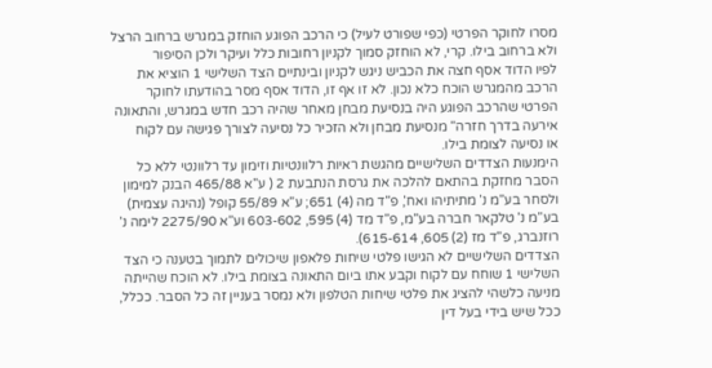מסרו לחוקר הפרטי (כפי שפורט לעיל) כי הרכב הפוגע הוחזק במגרש ברחוב הרצל
ולא ברחוב בילו. קרי, לא הוחזק סמוך לקניון רחובות כלל ועיקר ולכן הסיפור
לפיו הדוד אסף חצה את הכביש ניגש לקניון ובינתיים הצד השלישי 1 הוציא את
הרכב מהמגרש הוכח כלא נכון. לא זו אף זו, הדוד אסף מסר בהודעתו לחוקר
הפרטי שהרכב הפוגע היה בנסיעת מבחן מאחר שהיה רכב חדש במגרש, והתאונה
אירעה בדרך חזרה" מנסיעת מבחן ולא הזכיר כל נסיעה לצורך פגישה עם לקוח
או נסיעה לצומת בילו.
הימנעות הצדדים השלישיים מהגשת ראיות רלוונטיות וזימון עד רלוונטי ללא כל
הסבר מחזקת בהתאם להלכה את גרסת הנתבעת 2 ( ע"א 465/88 הבנק למימון
ולסחר בע"מ נ' מתיתיהו ואח', פ"ד מה (4) 651; ע"א 55/89 קופל (נהיגה עצמית)
בע"מ נ' טלקאר חברה בע"מ, פ"ד מד (4) 595, 603-602 וע"א 2275/90 לימה נ'
רוזנברג, פ"ד מז (2) 605, 615-614).
הצדדים השלישיים לא הגישו פלטי שיחות פלאפון שיכולים לתמוך בטענה כי הצד
השלישי 1 שוחח עם לקוח וקבע אתו ביום התאונה בצומת בילו. לא הוכח שהייתה
מניעה כלשהי להציג את פלטי שיחות הטלפון ולא נמסר בעניין זה כל הסבר. ככלל,
ככל שיש בידי בעל דין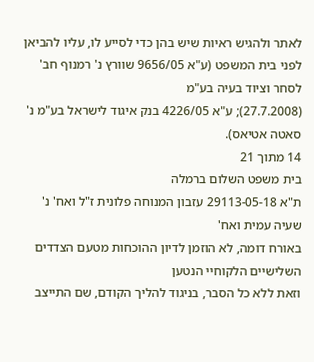לאתר ולהגיש ראיות שיש בהן כדי לסייע לו, עליו להביאן
לפני בית המשפט (ע"א 9656/05 שוורץ נ' רמנוף חב' לסחר וציוד בעיה בע"מ
(27.7.2008); ע"א 4226/05 בנק איגוד לישראל בע"מ נ' סאטה אטיאס).
14 מתוך 21
בית משפט השלום ברמלה
ת"א 29113-05-18 עזבון המנוחה פלונית ז"ל ואח' נ' שעיה עמית ואח'
באורח דומה, לא הוזמן לדיון ההוכחות מטעם הצדדים השלישיים הלקוחיי הנטען
וזאת ללא כל הסבר, בניגוד להליך הקודם, שם התייצב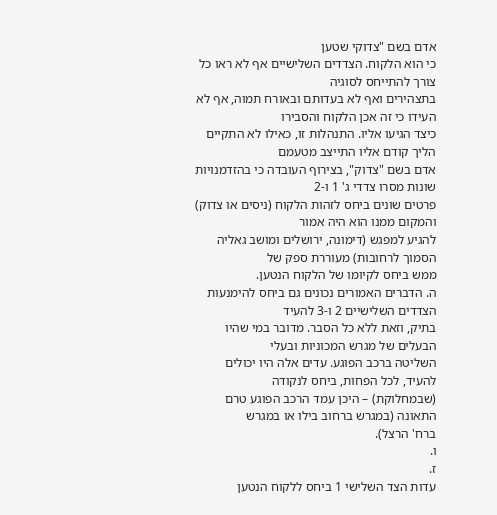אדם בשם "צדוקי שטען
כי הוא הלקוח. הצדדים השלישיים אף לא ראו כל צורך להתייחס לסוגיה
בתצהירים ואף לא בעדותם ובאורח תמוה, אף לא העידו כי זה אכן הלקוח והסבירו
כיצד הגיעו אליו. התנהלות זו, כאילו לא התקיים הליך קודם אליו התייצב מטעמם
אדם בשם "צדוק", בצירוף העובדה כי בהזדמנויות שונות מסרו צדדי ג' 1 ו-2
פרטים שונים ביחס לזהות הלקוח (ניסים או צדוק) והמקום ממנו הוא היה אמור
להגיע למפגש (דימונה, ירושלים ומושב גאליה הסמוך לרחובות) מעוררת ספק של
ממש ביחס לקיומו של הלקוח הנטען.
ה. הדברים האמורים נכונים גם ביחס להימנעות הצדדים השלישיים 2 ו-3 להעיד
בתיק, וזאת ללא כל הסבר. מדובר במי שהיו הבעלים של מגרש המכוניות ובעלי
השליטה ברכב הפוגע. עדים אלה היו יכולים להעיד, לכל הפחות, ביחס לנקודה
(שבמחלוקת) – היכן עמד הרכב הפוגע טרם התאונה (במגרש ברחוב בילו או במגרש
ברח' הרצל).
ו.
ז.
עדות הצד השלישי 1 ביחס ללקוח הנטען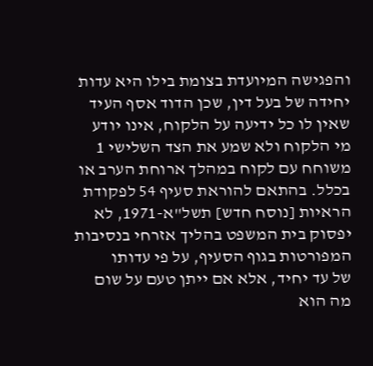והפגישה המיועדת בצומת בילו היא עדות
יחידה של בעל דין, שכן הדוד אסף העיד שאין לו כל ידיעה על הלקוח, אינו יודע
מי הלקוח ולא שמע את הצד השלישי 1 משוחח עם לקוח במהלך ארוחת הערב או
בכלל. בהתאם להוראת סעיף 54 לפקודת הראיות [נוסח חדש] תשל"א-1971, לא
יפסוק בית המשפט בהליך אזרחי בנסיבות המפורטות בגוף הסעיף, על פי עדותו
של עד יחיד, אלא אם ייתן טעם על שום מה הוא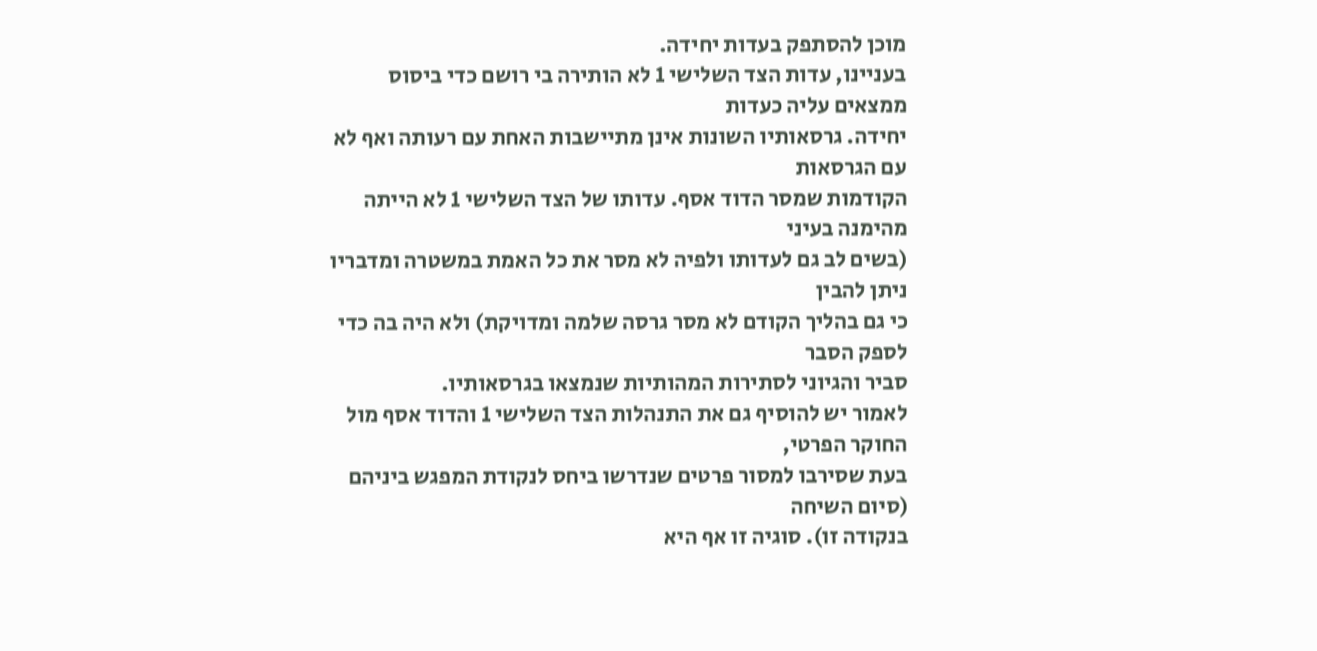מוכן להסתפק בעדות יחידה.
בעניינו, עדות הצד השלישי 1 לא הותירה בי רושם כדי ביסוס ממצאים עליה כעדות
יחידה. גרסאותיו השונות אינן מתיישבות האחת עם רעותה ואף לא עם הגרסאות
הקודמות שמסר הדוד אסף. עדותו של הצד השלישי 1 לא הייתה מהימנה בעיני
(בשים לב גם לעדותו ולפיה לא מסר את כל האמת במשטרה ומדבריו ניתן להבין
כי גם בהליך הקודם לא מסר גרסה שלמה ומדויקת) ולא היה בה כדי לספק הסבר
סביר והגיוני לסתירות המהותיות שנמצאו בגרסאותיו.
לאמור יש להוסיף גם את התנהלות הצד השלישי 1 והדוד אסף מול החוקר הפרטי,
בעת שסירבו למסור פרטים שנדרשו ביחס לנקודת המפגש ביניהם (סיום השיחה
בנקודה זו). סוגיה זו אף היא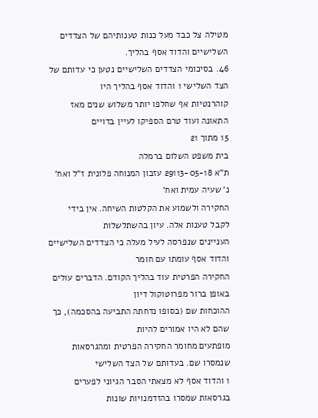מטילה צל כבד מעל כנות טענותיהם של הצדדים
השלישיים והדוד אסף בהליך.
46. בסיכומי הצדדים השלישיים נטען כי עדותם של הצד השלישי 1 והדוד אסף בהליך היו
קוהרנטיות אף שחלפו יותר משלוש שנים מאז התאונה ועוד טרם הספיקו לעיין בדויים
15 מתוך 21
בית משפט השלום ברמלה
ת"א 29113-05-18 עזבון המנוחה פלונית ז"ל ואח' נ' שעיה עמית ואח'
החקירה ולשמוע את הקלטות השיחה. אין בידי לקבל טענות אלה. עיון בהשתלשלות
העניינים שנפרסה לעיל מעלה כי הצדדים השלישיים והדוד אסף עומתו עם חומר
החקירה הפרטית עוד בהליך הקודם. הדברים עולים באופן ברור מפרוטוקול דיון
ההוכחות שם (בסופו נדחתה התביעה בהסכמה), כך שהם לא היו אמורים להיות
מופתעים מחומר החקירה הפרטית ומהגרסאות שנמסרו שם. בעדותם של הצד השלישי
1 והדוד אסף לא מצאתי הסבר הגיוני לפערים בגרסאות שמסרו בהזדמנויות שונות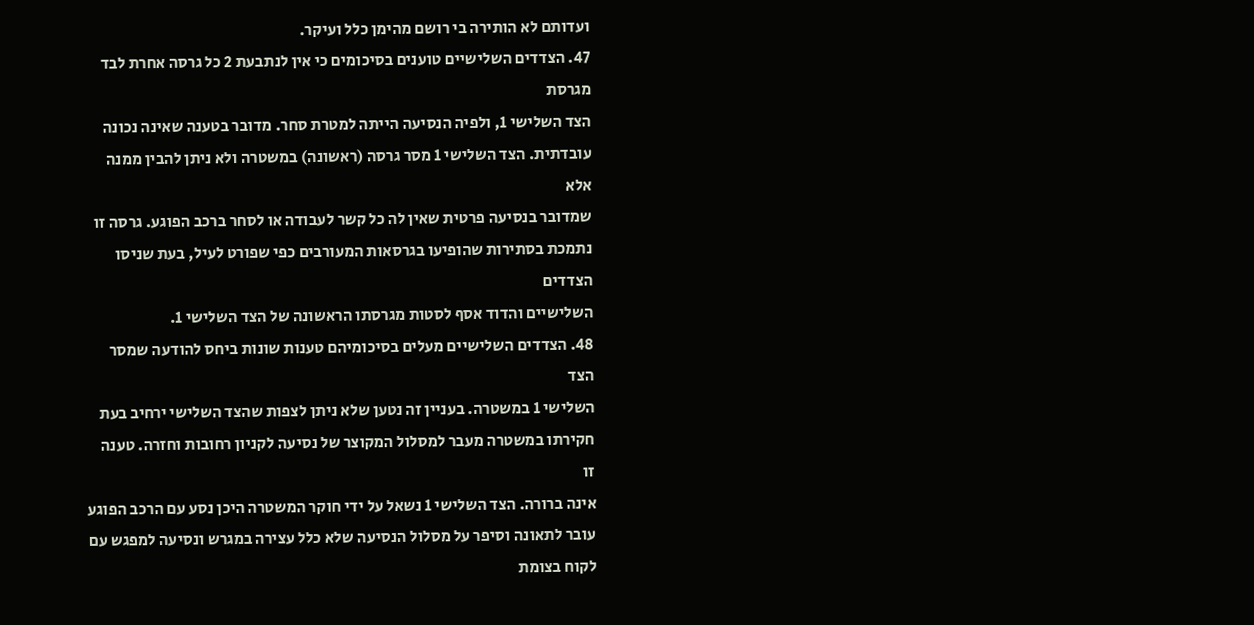ועדותם לא הותירה בי רושם מהימן כלל ועיקר.
47. הצדדים השלישיים טוענים בסיכומים כי אין לנתבעת 2 כל גרסה אחרת לבד מגרסת
הצד השלישי 1, ולפיה הנסיעה הייתה למטרת סחר. מדובר בטענה שאינה נכונה
עובדתית. הצד השלישי 1 מסר גרסה (ראשונה) במשטרה ולא ניתן להבין ממנה אלא
שמדובר בנסיעה פרטית שאין לה כל קשר לעבודה או לסחר ברכב הפוגע. גרסה זו
נתמכת בסתירות שהופיעו בגרסאות המעורבים כפי שפורט לעיל, בעת שניסו הצדדים
השלישיים והדוד אסף לסטות מגרסתו הראשונה של הצד השלישי 1.
48. הצדדים השלישיים מעלים בסיכומיהם טענות שונות ביחס להודעה שמסר הצד
השלישי 1 במשטרה. בעניין זה נטען שלא ניתן לצפות שהצד השלישי ירחיב בעת
חקירתו במשטרה מעבר למסלול המקוצר של נסיעה לקניון רחובות וחזרה. טענה זו
אינה ברורה. הצד השלישי 1 נשאל על ידי חוקר המשטרה היכן נסע עם הרכב הפוגע
עובר לתאונה וסיפר על מסלול הנסיעה שלא כלל עצירה במגרש ונסיעה למפגש עם
לקוח בצומת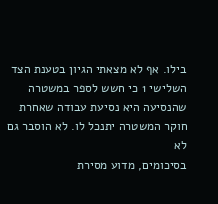בילו. אף לא מצאתי הגיון בטענת הצד השלישי 1 כי חשש לספר במשטרה
שהנסיעה היא נסיעת עבודה שאחרת חוקר המשטרה יתנכל לו. לא הוסבר גם לא
בסיכומים, מדוע מסירת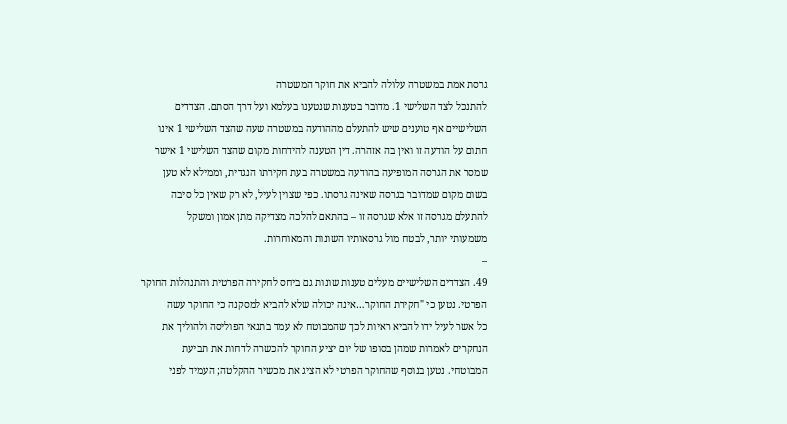גרסת אמת במשטרה עלולה להביא את חוקר המשטרה
להתנכל לצד השלישי 1. מדובר בטענות שנטענו בעלמא ועל דרך הסתם. הצדדים
השלישיים אף טוענים שיש להתעלם מההודעה במשטרה שעה שהצד השלישי 1 אינו
חתום על הודעה זו ואין בה אזהרה. דין הטענה להידחות מקום שהצד השלישי 1 אישר
שמסר את הגרסה המופיעה בהודעה במשטרה בעת חקירתו הנגדית, וממילא לא טען
בשום מקום שמדובר בגרסה שאינה גרסתו. כפי שצוין לעיל, לא רק שאין כל סיבה
להתעלם מגרסה זו אלא שגרסה זו – בהתאם להלכה מצדיקה מתן אמון ומשקל
משמעותי יותר, לבטח מול גרסאותיו השונות והמאוחרות.
–
49. הצדדים השלישיים מעלים טענות שונות גם ביחס לחקירה הפרטית והתנהלות החוקר
הפרטי. נטען כי "חקירת החוקר…אינה יכולה שלא להביא למסקנה כי החוקר עשה
כל אשר לעיל ידו להביא ראיות לכך שהמבוטח לא עמד בתנאי הפוליסה ולהוליך את
הנחקרים לאמרות שמהן בסופו של יום יציע החוקר להכשרה לדחות את תביעת
המבוטחי. נטען בנוסף שהחוקר הפרטי לא הציג את מכשיר ההקלטה; העמיד לפני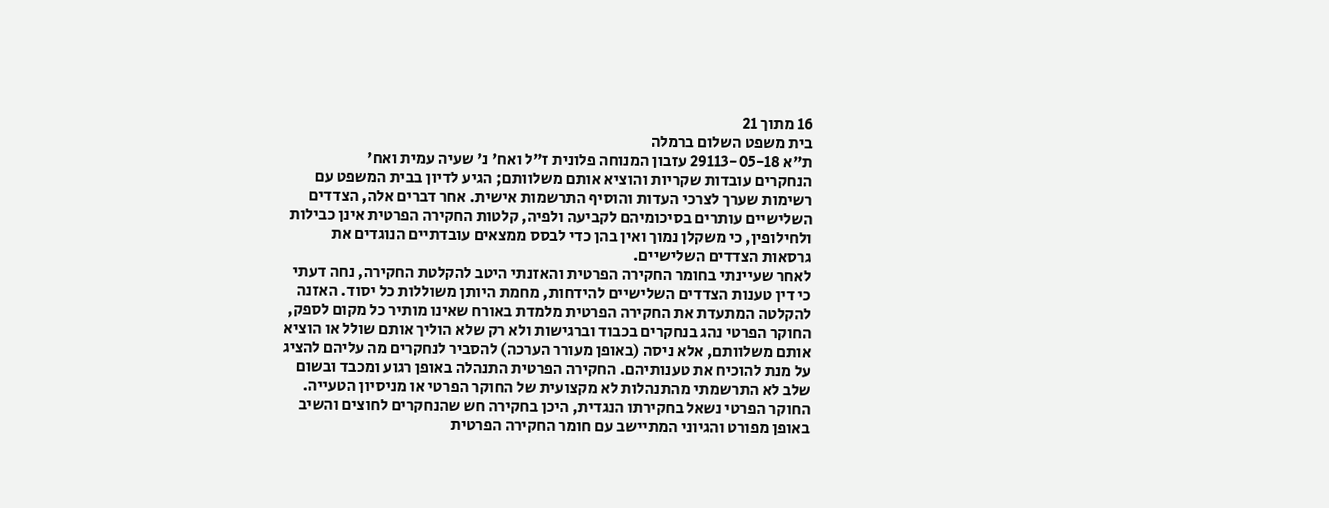16 מתוך 21
בית משפט השלום ברמלה
ת"א 29113-05-18 עזבון המנוחה פלונית ז"ל ואח' נ' שעיה עמית ואח'
הנחקרים עובדות שקריות והוציא אותם משלוותם; הגיע לדיון בבית המשפט עם
רשימות שערך לצרכי העדות והוסיף התרשמות אישית. אחר דברים אלה, הצדדים
השלישיים עותרים בסיכומיהם לקביעה ולפיה, קלטות החקירה הפרטית אינן כבילות
ולחילופין, כי משקלן נמוך ואין בהן כדי לבסס ממצאים עובדתיים הנוגדים את
גרסאות הצדדים השלישיים.
לאחר שעיינתי בחומר החקירה הפרטית והאזנתי היטב להקלטת החקירה, נחה דעתי
כי דין טענות הצדדים השלישיים להידחות, מחמת היותן משוללות כל יסוד. האזנה
להקלטה המתעדת את החקירה הפרטית מלמדת באורח שאינו מותיר כל מקום לספק,
החוקר הפרטי נהג בנחקרים בכבוד וברגישות ולא רק שלא הוליך אותם שולל או הוציא
אותם משלוותם, אלא ניסה (באופן מעורר הערכה) להסביר לנחקרים מה עליהם להציג
על מנת להוכיח את טענותיהם. החקירה הפרטית התנהלה באופן רגוע ומכבד ובשום
שלב לא התרשמתי מהתנהלות לא מקצועית של החוקר הפרטי או מניסיון הטעייה.
החוקר הפרטי נשאל בחקירתו הנגדית, היכן בחקירה חש שהנחקרים לחוצים והשיב
באופן מפורט והגיוני המתיישב עם חומר החקירה הפרטית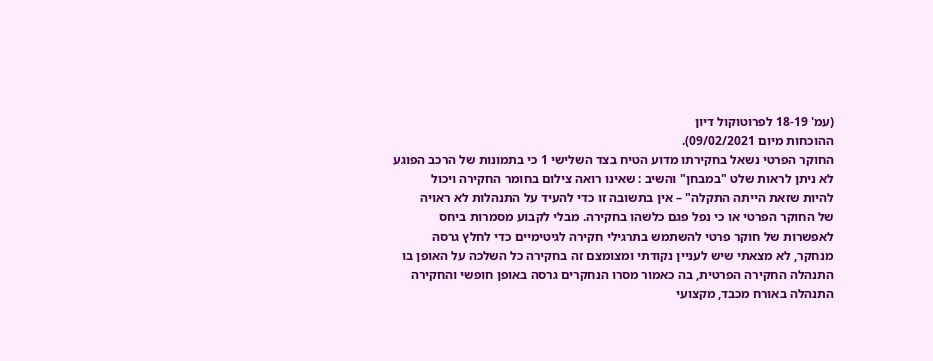(עמ' 18-19 לפרוטוקול דיון
ההוכחות מיום 09/02/2021).
החוקר הפרטי נשאל בחקירתו מדוע הטיח בצד השלישי 1 כי בתמונות של הרכב הפוגע
לא ניתן לראות שלט "במבחן" והשיב : שאינו רואה צילום בחומר החקירה ויכול
להיות שזאת הייתה התקלה" – אין בתשובה זו כדי להעיד על התנהלות לא ראויה
של החוקר הפרטי או כי נפל פגם כלשהו בחקירה. מבלי לקבוע מסמרות ביחס
לאפשרות של חוקר פרטי להשתמש בתרגילי חקירה לגיטימיים כדי לחלץ גרסה
מנחקר, לא מצאתי שיש לעניין נקודתי ומצומצם זה בחקירה כל השלכה על האופן בו
התנהלה החקירה הפרטית, בה כאמור מסרו הנחקרים גרסה באופן חופשי והחקירה
התנהלה באורח מכבד, מקצועי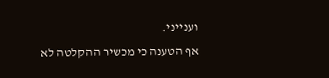וענייני.
אף הטענה כי מכשיר ההקלטה לא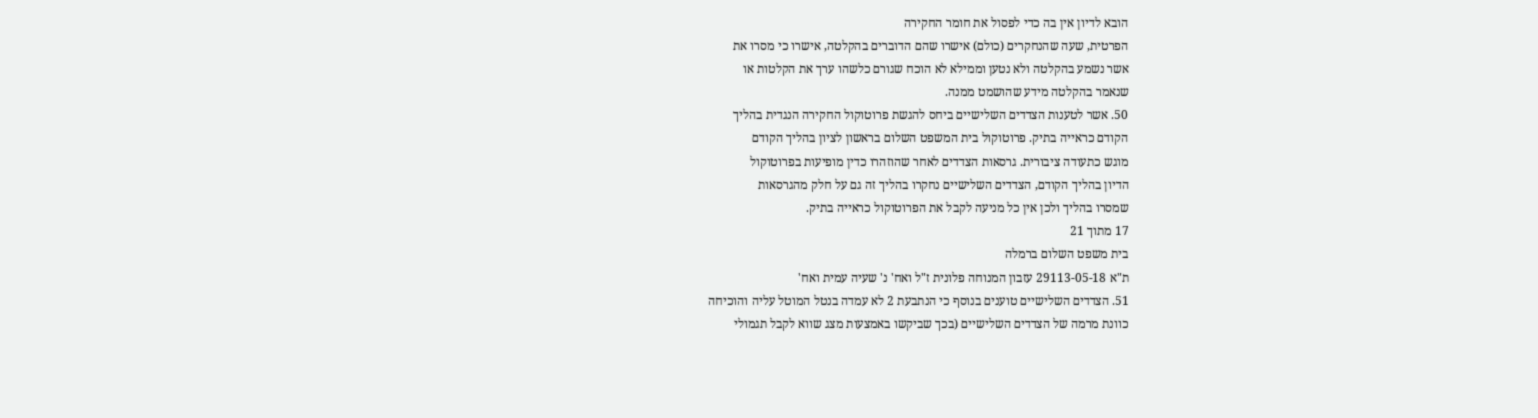הובא לדיון אין בה כדי לפסול את חומר החקירה
הפרטית, שעה שהנחקרים (כולם) אישרו שהם הדוברים בהקלטה, אישרו כי מסרו את
אשר נשמע בהקלטה ולא נטען וממילא לא הוכח שגורם כלשהו ערך את הקלטות או
שנאמר בהקלטה מידע שהושמט ממנה.
50. אשר לטענות הצדדים השלישיים ביחס להגשת פרוטוקול החקירה הנגדית בהליך
הקודם כראייה בתיק. פרוטוקול בית המשפט השלום בראשון לציון בהליך הקודם
מוגש כתעודה ציבורית. גרסאות הצדדים לאחר שהוזהרו כדין מופיעות בפרוטוקול
הדיון בהליך הקודם, הצדדים השלישיים נחקרו בהליך זה גם על חלק מהגרסאות
שמסרו בהליך ולכן אין כל מניעה לקבל את הפרוטוקול כראייה בתיק.
17 מתוך 21
בית משפט השלום ברמלה
ת"א 29113-05-18 עזבון המנוחה פלונית ז"ל ואח' נ' שעיה עמית ואח'
51. הצדדים השלישיים טוענים בנוסף כי הנתבעת 2 לא עמדה בנטל המוטל עליה והוכיחה
כוונת מרמה של הצדדים השלישיים (בכך שביקשו באמצעות מצג שווא לקבל תגמולי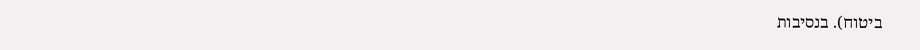ביטוח). בנסיבות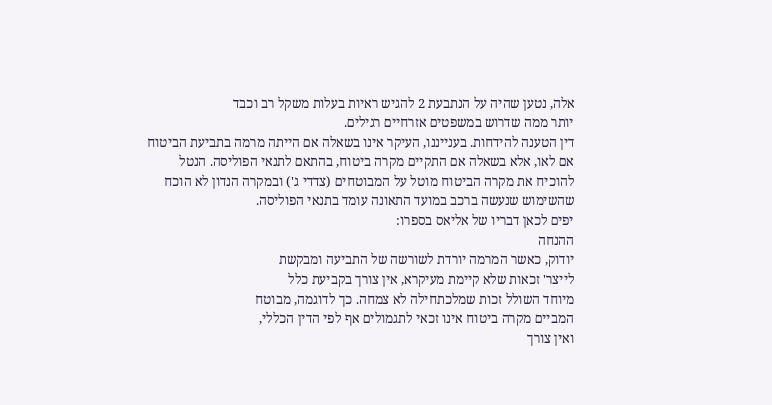אלה, נטען שהיה על הנתבעת 2 להגיש ראיות בעלות משקל רב וכבד
יותר ממה שדרוש במשפטים אזרחיים רגילים.
דין הטענה להידחות. בענייננו, העיקר אינו בשאלה אם הייתה מרמה בתביעת הביטוח
אם לאו, אלא בשאלה אם התקיים מקרה ביטוח, בהתאם לתנאי הפוליסה. הנטל
להוכיח את מקרה הביטוח מוטל על המבוטחים (צדדי ג') ובמקרה הנדון לא הוכח
שהשימוש שנעשה ברכב במועד התאונה עומד בתנאי הפוליסה.
יפים לכאן דבריו של אליאס בספרו:
ההנחה
יודוק, כאשר המרמה יורדת לשורשה של התביעה ומבקשת
לייצר' זכאות שלא קיימת מעיקרא, אין צורך בקביעת כלל
מיוחד השולל זכות שמלכתחילה לא צמחה. כך לדוגמה, מבוטח
המביים מקרה ביטוח אינו זכאי לתגמולים אף לפי הדין הכללי,
ואין צורך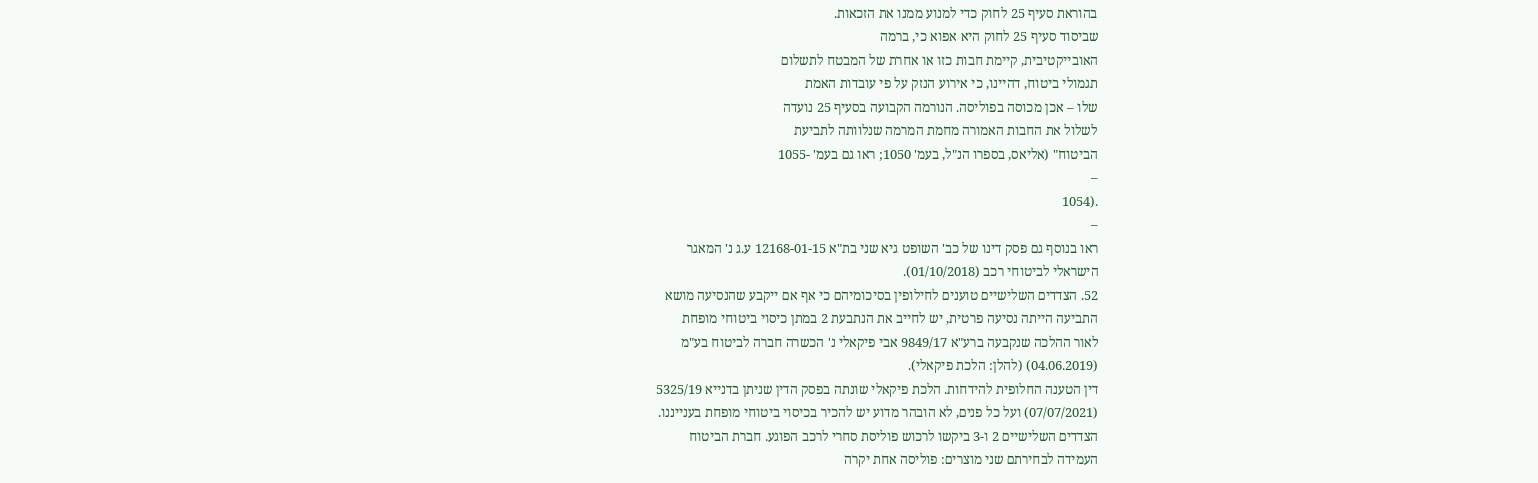בהוראת סעיף 25 לחוק כדי למנוע ממנו את הזכאות.
שביסוד סעיף 25 לחוק היא אפוא כי, ברמה
האובייקטיבית, קיימת חבות כזו או אחרת של המבטח לתשלום
תגמולי ביטוח, דהיינו, כי אירוע הנזק על פי עובדות האמת
שלו – אכן מכוסה בפוליסה. הנורמה הקבועה בסעיף 25 נועדה
לשלול את החבות האמורה מחמת המרמה שנלוותה לתביעת
הביטוח" (אליאס, בספרו הנ"ל, בעמ' 1050; ראו גם בעמ' -1055
–
.(1054
–
ראו בנוסף גם פסק דינו של כב' השופט גיא שני בת"א 12168-01-15 ע.ג נ' המאגר
הישראלי לביטוחי רכב (01/10/2018).
52. הצדדים השלישיים טוענים לחילופין בסיכומיהם כי אף אם ייקבע שהנסיעה מושא
התביעה הייתה נסיעה פרטית, יש לחייב את הנתבעת 2 במתן כיסוי ביטוחי מופחת
לאור ההלכה שנקבעה ברע"א 9849/17 אבי פיקאלי נ' הכשרה חברה לביטוח בע"מ
(04.06.2019) (להלן: הלכת פיקאלי).
דין הטענה החלופית להידחות. הלכת פיקאלי שונתה בפסק הדין שניתן בדנייא 5325/19
(07/07/2021) ועל כל פנים, לא הובהר מדוע יש להכיר בכיסוי ביטוחי מופחת בענייננו.
הצדדים השלישיים 2 ו-3 ביקשו לרכוש פוליסת סחרי לרכב הפוגע. חברת הביטוח
העמידה לבחירתם שני מוצרים: פוליסה אחת יקרה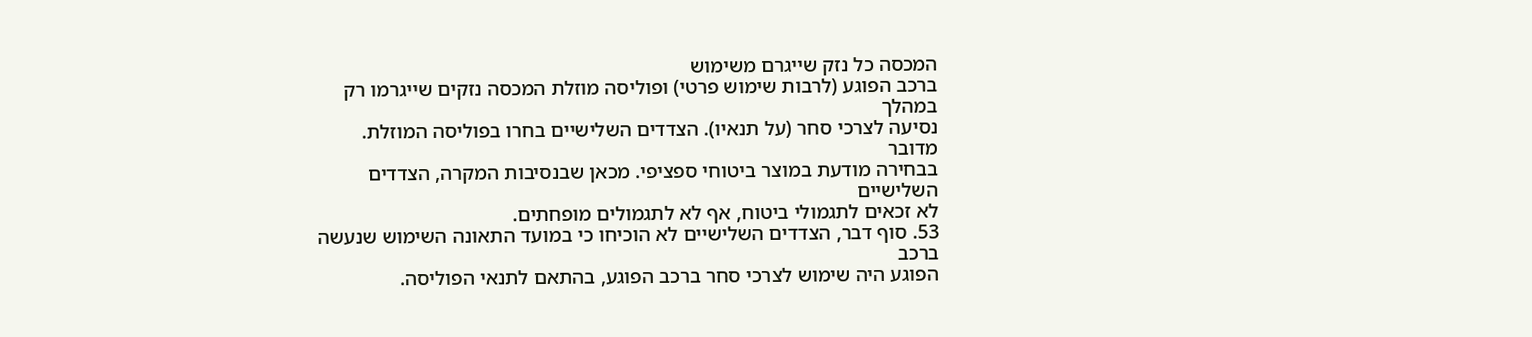המכסה כל נזק שייגרם משימוש
ברכב הפוגע (לרבות שימוש פרטי) ופוליסה מוזלת המכסה נזקים שייגרמו רק במהלך
נסיעה לצרכי סחר (על תנאיו). הצדדים השלישיים בחרו בפוליסה המוזלת. מדובר
בבחירה מודעת במוצר ביטוחי ספציפי. מכאן שבנסיבות המקרה, הצדדים השלישיים
לא זכאים לתגמולי ביטוח, אף לא לתגמולים מופחתים.
53. סוף דבר, הצדדים השלישיים לא הוכיחו כי במועד התאונה השימוש שנעשה ברכב
הפוגע היה שימוש לצרכי סחר ברכב הפוגע, בהתאם לתנאי הפוליסה.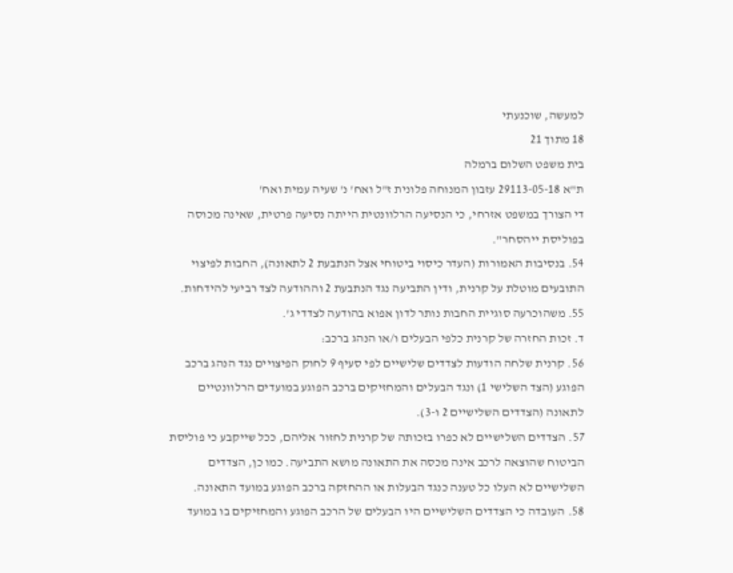למעשה, שוכנעתי
18 מתוך 21
בית משפט השלום ברמלה
ת"א 29113-05-18 עזבון המנוחה פלונית ז"ל ואח' נ' שעיה עמית ואח'
די הצורך במשפט אזרחי, כי הנסיעה הרלוונטית הייתה נסיעה פרטית, שאינה מכוסה
בפוליסת ייהסחר".
54. בנסיבות האמורות (העדר כיסוי ביטוחי אצל הנתבעת 2 לתאונה), החבות לפיצוי
התובעים מוטלת על קרנית, ודין התביעה נגד הנתבעת 2 וההודעה לצד רביעי להידחות.
55. משהוכרעה סוגיית החבות נותר לדון אפוא בהודעה לצדדי ג'.
ד. זכות החזרה של קרנית כלפי הבעלים ו/או הנהג ברכב:
56. קרנית שלחה הודעות לצדדים שלישיים לפי סעיף 9 לחוק הפיצויים נגד הנהג ברכב
הפוגע (הצד השלישי 1) ונגד הבעלים והמחזיקים ברכב הפוגע במועדים הרלוונטיים
לתאונה (הצדדים השלישיים 2 ו-3).
57. הצדדים השלישיים לא כפרו בזכותה של קרנית לחזור אליהם, ככל שייקבע כי פוליסת
הביטוח שהוצאה לרכב אינה מכסה את התאונה מושא התביעה. כמו כן, הצדדים
השלישיים לא העלו כל טענה כנגד הבעלות או ההחזקה ברכב הפוגע במועד התאונה.
58. העובדה כי הצדדים השלישיים היו הבעלים של הרכב הפוגע והמחזיקים בו במועד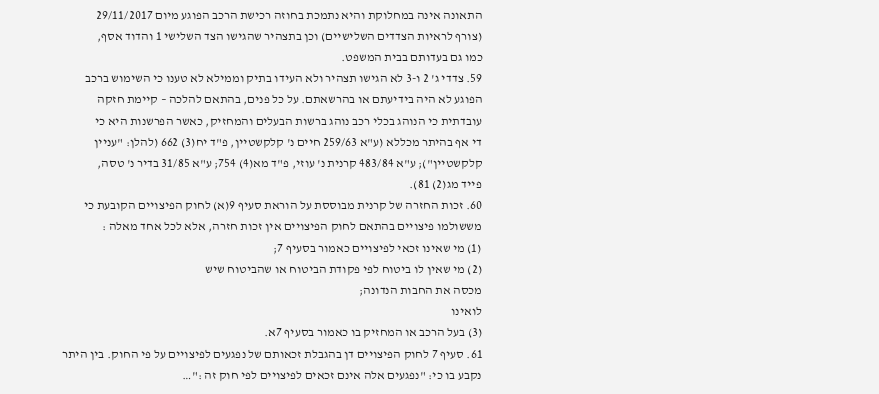התאונה אינה במחלוקת והיא נתמכת בחוזה רכישת הרכב הפוגע מיום 29/11/2017
(צורף לראיות הצדדים השלישיים) וכן בתצהיר שהגישו הצד השלישי 1 והדוד אסף,
כמו גם בעדותם בבית המשפט.
59. צדדי ג' 2 ו-3 לא הגישו תצהיר ולא העידו בתיק וממילא לא טענו כי השימוש ברכב
הפוגע לא היה בידיעתם או בהרשאתם. על כל פנים, בהתאם להלכה – קיימת חזקה
עובדתית כי הנוהג בכלי רכב נוהג ברשות הבעלים והמחזיק, כאשר הפרשנות היא כי
די אף בהיתר מכללא (ע"א 259/63 חיים נ' קלקשטיין, פ"ד יח(3) 662 (להלן: "עניין
קלקשטיין"); ע"א 483/84 קרנית נ' עוזי, פ"ד מא(4) 754; ע"א 31/85 בדיר נ' טסה,
פייד מג(2) 81).
60. זכות החזרה של קרנית מבוססת על הוראת סעיף 9(א) לחוק הפיצויים הקובעת כי
מששולמו פיצויים בהתאם לחוק הפיצויים אין זכות חזרה, אלא לכל אחד מאלה :
(1) מי שאינו זכאי לפיצויים כאמור בסעיף 7;
(2) מי שאין לו ביטוח לפי פקודת הביטוח או שהביטוח שיש
מכסה את החבות הנדונה;
לואינו
(3) בעל הרכב או המחזיק בו כאמור בסעיף 7א.
61. סעיף 7 לחוק הפיצויים דן בהגבלת זכאותם של נפגעים לפיצויים על פי החוק. בין היתר
נקבע בו כי: "נפגעים אלה אינם זכאים לפיצויים לפי חוק זה :"…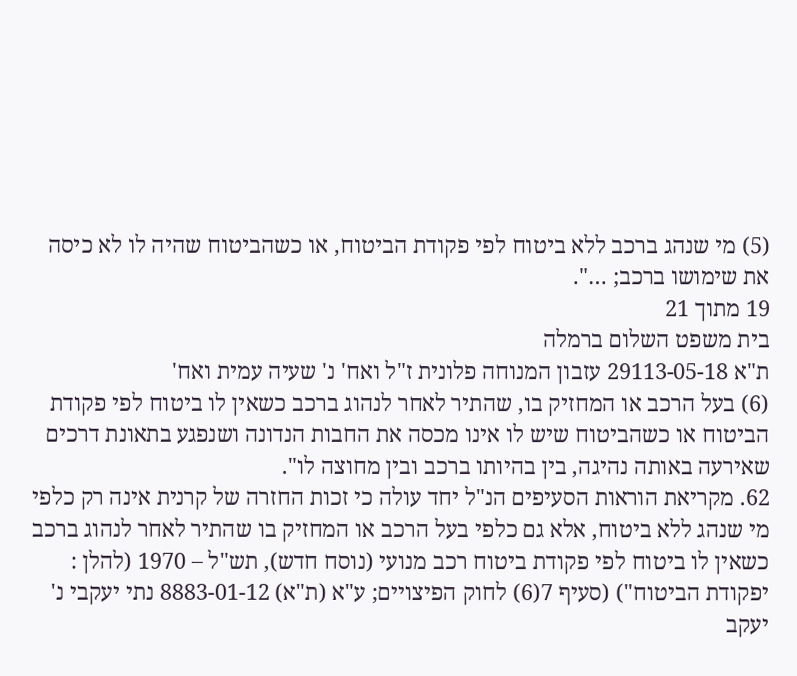(5) מי שנהג ברכב ללא ביטוח לפי פקודת הביטוח, או כשהביטוח שהיה לו לא כיסה
את שימושו ברכב; …".
19 מתוך 21
בית משפט השלום ברמלה
ת"א 29113-05-18 עזבון המנוחה פלונית ז"ל ואח' נ' שעיה עמית ואח'
(6) בעל הרכב או המחזיק בו, שהתיר לאחר לנהוג ברכב כשאין לו ביטוח לפי פקודת
הביטוח או כשהביטוח שיש לו אינו מכסה את החבות הנדונה ושנפגע בתאונת דרכים
שאירעה באותה נהיגה, בין בהיותו ברכב ובין מחוצה לו".
62. מקריאת הוראות הסעיפים הנ"ל יחד עולה כי זכות החזרה של קרנית אינה רק כלפי
מי שנהג ללא ביטוח, אלא גם כלפי בעל הרכב או המחזיק בו שהתיר לאחר לנהוג ברכב
כשאין לו ביטוח לפי פקודת ביטוח רכב מנועי (נוסח חדש), תש"ל – 1970 (להלן :
יפקודת הביטוח") (סעיף 7(6) לחוק הפיצויים; ע"א (ת"א) 8883-01-12 נתי יעקבי נ'
יעקב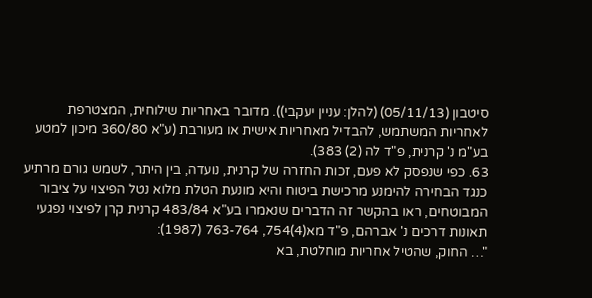סיטבון (05/11/13) (להלן: עניין יעקבי)). מדובר באחריות שילוחית, המצטרפת
לאחריות המשתמש, להבדיל מאחריות אישית או מעורבת (ע"א 360/80 מיכון למטע
בע"מ נ' קרנית, פ"ד לה (2) 383).
63. כפי שנפסק לא פעם, זכות החזרה של קרנית, נועדה, בין היתר, לשמש גורם מרתיע
כנגד הבחירה להימנע מרכישת ביטוח והיא מונעת הטלת מלוא נטל הפיצוי על ציבור
המבוטחים, ראו בהקשר זה הדברים שנאמרו בע"א 483/84 קרנית קרן לפיצוי נפגעי
תאונות דרכים נ' אברהם, פ"ד מא(4)754, 763-764 (1987):
"… החוק, שהטיל אחריות מוחלטת, בא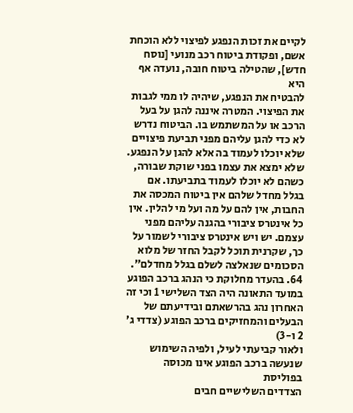לקיים את זכות הנפגע לפיצוי ללא הוכחת
אשם, ופקודת ביטוח רכב מנועי [נוסח חדש], שהטילה ביטוח חובה, נועדה אף היא
להבטיח את הנפגע, שיהיה לו ממי לגבות את הפיצוי. המטרה איננה להגן על בעל
הרכב או על המשתמש בו. הביטוח נדרש לא כדי להגן עליהם מפני תביעת פיצויים
שלא יוכלו לעמוד בה אלא להגן על הנפגע. שלא ימצא את עצמו בפני שוקת שבורה,
כשהם לא יוכלו לעמוד בתביעתו. אם בגלל מחדל שלהם אין ביטוח המכסה את
החבות, אין להם על מה ועל מי להלין. אין כל אינטרס ציבורי בהגנה עליהם מפני
עצמם. יש ויש אינטרס ציבורי לשמור על כך, שקרנית תוכל לקבל החזר של מלוא
הסכומים שנאלצה לשלם בגלל מחדלם".
64. בהעדר מחלוקת כי הנהג ברכב הפוגע במועד התאונה היה הצד השלישי 1 וכי זה
האחרון נהג בהרשאתם ובידיעתם של הבעלים והמחזיקים ברכב הפוגע (צדדי ג' 2 ו-3)
ולאור קביעתי לעיל, ולפיה השימוש שנעשה ברכב הפוגע אינו מכוסה בפוליסת
הצדדים השלישיים חבים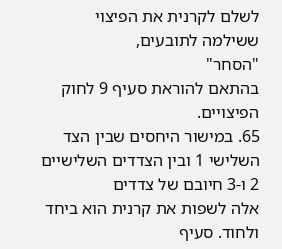לשלם לקרנית את הפיצוי ששילמה לתובעים,
"הסחר"
בהתאם להוראת סעיף 9 לחוק הפיצויים.
65. במישור היחסים שבין הצד השלישי 1 ובין הצדדים השלישיים 2 ו-3 חיובם של צדדים
אלה לשפות את קרנית הוא ביחד ולחוד. סעיף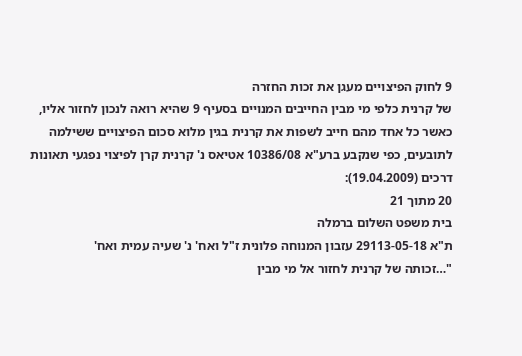9 לחוק הפיצויים מעגן את זכות החזרה
של קרנית כלפי מי מבין החייבים המנויים בסעיף 9 שהיא רואה לנכון לחזור אליו,
כאשר כל אחד מהם חייב לשפות את קרנית בגין מלוא סכום הפיצויים ששילמה
לתובעים, כפי שנקבע ברע"א 10386/08 אטיאס נ' קרנית קרן לפיצוי נפגעי תאונות
דרכים (19.04.2009):
20 מתוך 21
בית משפט השלום ברמלה
ת"א 29113-05-18 עזבון המנוחה פלונית ז"ל ואח' נ' שעיה עמית ואח'
"…זכותה של קרנית לחזור אל מי מבין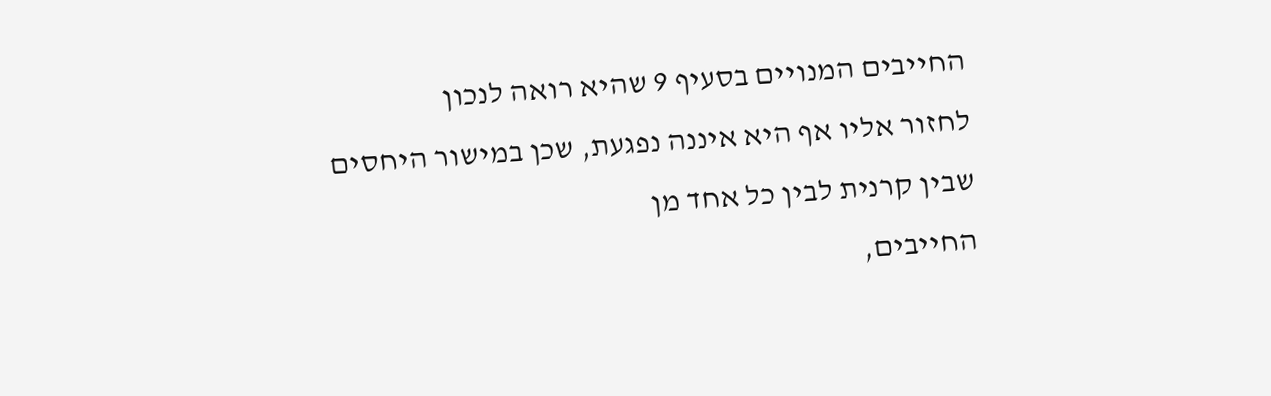החייבים המנויים בסעיף 9 שהיא רואה לנכון
לחזור אליו אף היא איננה נפגעת, שכן במישור היחסים שבין קרנית לבין כל אחד מן
החייבים,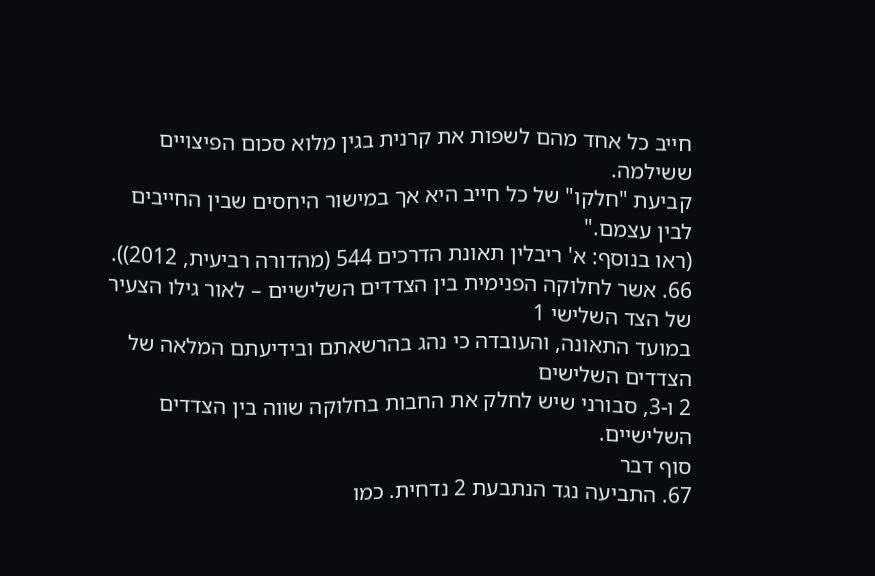חייב כל אחד מהם לשפות את קרנית בגין מלוא סכום הפיצויים ששילמה.
קביעת "חלקו" של כל חייב היא אך במישור היחסים שבין החייבים לבין עצמם."
(ראו בנוסף: א' ריבלין תאונת הדרכים 544 (מהדורה רביעית, 2012)).
66. אשר לחלוקה הפנימית בין הצדדים השלישיים – לאור גילו הצעיר של הצד השלישי 1
במועד התאונה, והעובדה כי נהג בהרשאתם ובידיעתם המלאה של הצדדים השלישים
2 ו-3, סבורני שיש לחלק את החבות בחלוקה שווה בין הצדדים השלישיים.
סוף דבר
67. התביעה נגד הנתבעת 2 נדחית. כמו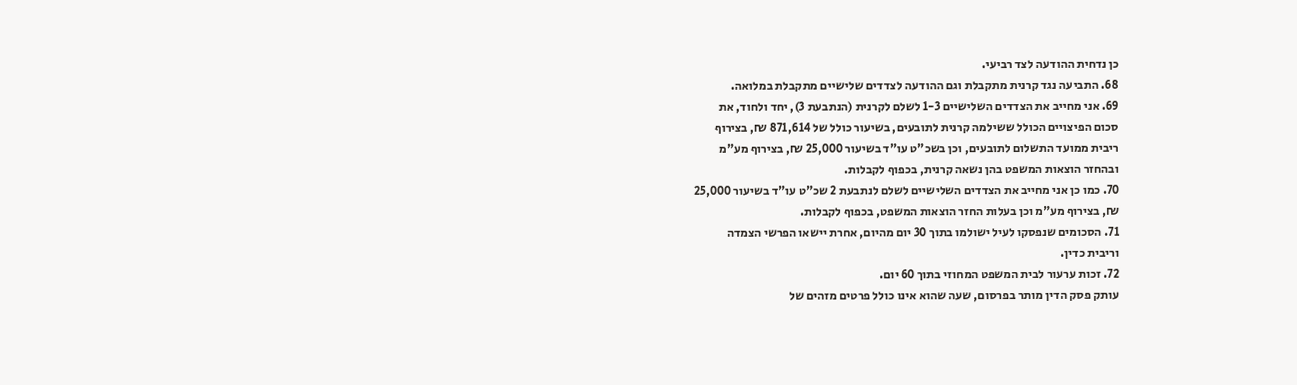כן נדחית ההודעה לצד רביעי.
68. התביעה נגד קרנית מתקבלת וגם ההודעה לצדדים שלישיים מתקבלת במלואה.
69. אני מחייב את הצדדים השלישיים 1-3 לשלם לקרנית (הנתבעת 3), יחד ולחוד, את
סכום הפיצויים הכולל ששילמה קרנית לתובעים, בשיעור כולל של 871,614 ₪, בצירוף
ריבית ממועד התשלום לתובעים, וכן בשכ"ט עו"ד בשיעור 25,000 ₪, בצירוף מע"מ
ובהחזר הוצאות המשפט בהן נשאה קרנית, בכפוף לקבלות.
70. כמו כן אני מחייב את הצדדים השלישיים לשלם לנתבעת 2 שכ"ט עו"ד בשיעור 25,000
₪, בצירוף מע"מ וכן בעלות החזר הוצאות המשפט, בכפוף לקבלות.
71. הסכומים שנפסקו לעיל ישולמו בתוך 30 יום מהיום, אחרת יישאו הפרשי הצמדה
וריבית כדין.
72. זכות ערעור לבית המשפט המחוזי בתוך 60 יום.
עותק פסק הדין מותר בפרסום, שעה שהוא אינו כולל פרטים מזהים של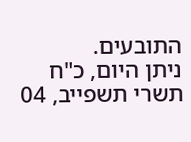התובעים.
ניתן היום, כ"ח תשרי תשפייב, 04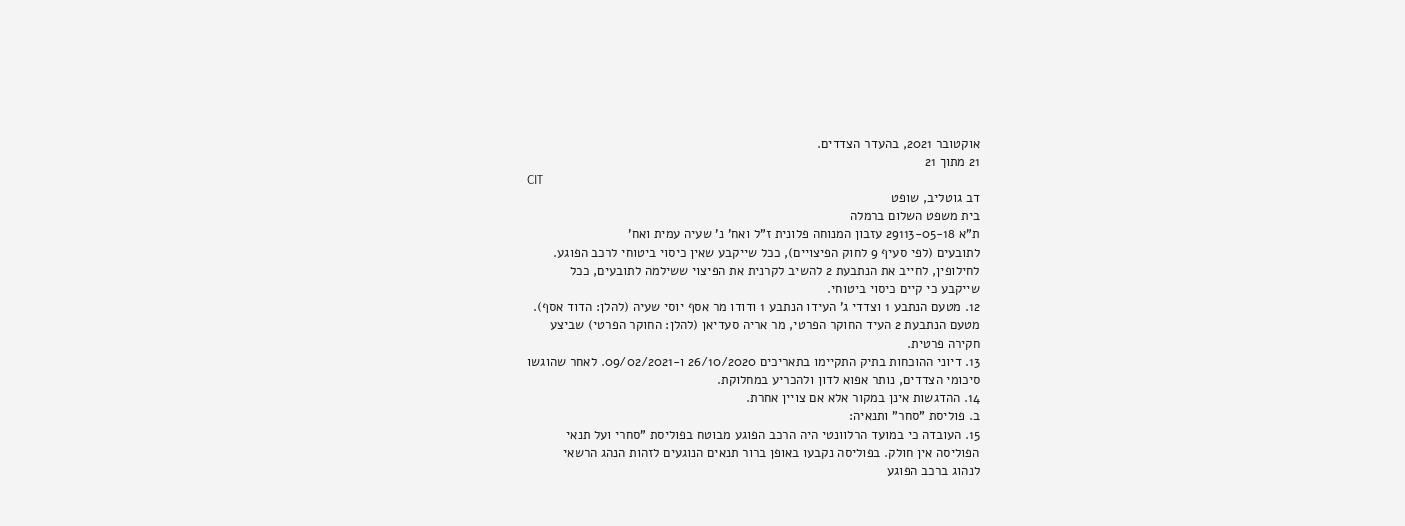אוקטובר 2021, בהעדר הצדדים.
21 מתוך 21
CIT
דב גוטליב, שופט
בית משפט השלום ברמלה
ת"א 29113-05-18 עזבון המנוחה פלונית ז"ל ואח' נ' שעיה עמית ואח'
לתובעים (לפי סעיף 9 לחוק הפיצויים), ככל שייקבע שאין כיסוי ביטוחי לרכב הפוגע.
לחילופין, לחייב את הנתבעת 2 להשיב לקרנית את הפיצוי ששילמה לתובעים, ככל
שייקבע כי קיים כיסוי ביטוחי.
12. מטעם הנתבע 1 וצדדי ג' העידו הנתבע 1 ודודו מר אסף יוסי שעיה (להלן: הדוד אסף).
מטעם הנתבעת 2 העיד החוקר הפרטי, מר אריה סעדיאן (להלן: החוקר הפרטי) שביצע
חקירה פרטית.
13. דיוני ההוכחות בתיק התקיימו בתאריכים 26/10/2020 ו-09/02/2021. לאחר שהוגשו
סיכומי הצדדים, נותר אפוא לדון ולהכריע במחלוקת.
14. ההדגשות אינן במקור אלא אם צויין אחרת.
ב. פוליסת "סחר" ותנאיה:
15. העובדה כי במועד הרלוונטי היה הרכב הפוגע מבוטח בפוליסת "סחרי ועל תנאי
הפוליסה אין חולק. בפוליסה נקבעו באופן ברור תנאים הנוגעים לזהות הנהג הרשאי
לנהוג ברכב הפוגע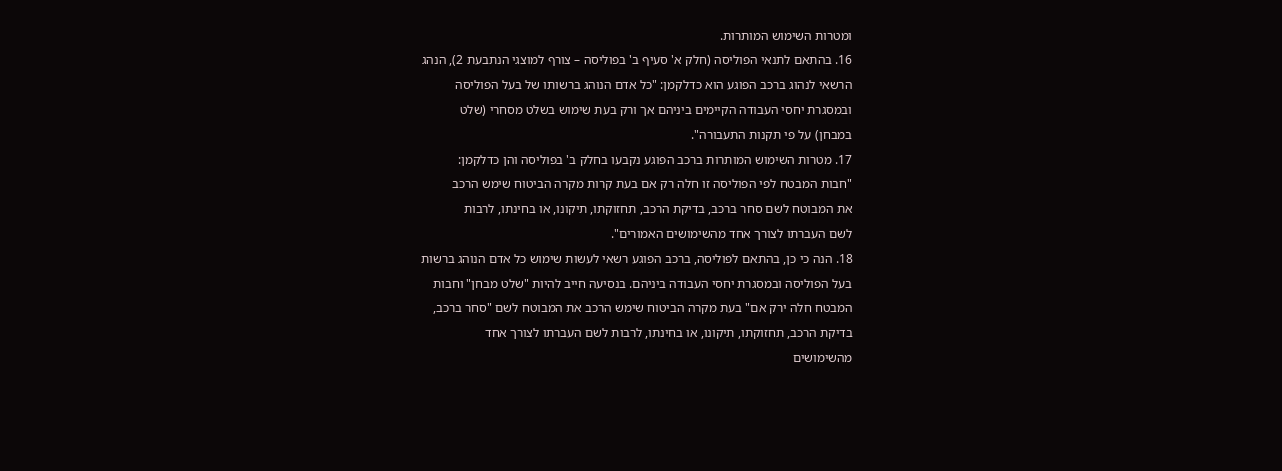ומטרות השימוש המותרות.
16. בהתאם לתנאי הפוליסה (חלק א' סעיף ב' בפוליסה – צורף למוצגי הנתבעת 2), הנהג
הרשאי לנהוג ברכב הפוגע הוא כדלקמן: "כל אדם הנוהג ברשותו של בעל הפוליסה
ובמסגרת יחסי העבודה הקיימים ביניהם אך ורק בעת שימוש בשלט מסחרי (שלט
במבחן) על פי תקנות התעבורה".
17. מטרות השימוש המותרות ברכב הפוגע נקבעו בחלק ב' בפוליסה והן כדלקמן:
"חבות המבטח לפי הפוליסה זו חלה רק אם בעת קרות מקרה הביטוח שימש הרכב
את המבוטח לשם סחר ברכב, בדיקת הרכב, תחזוקתו, תיקונו, או בחינתו, לרבות
לשם העברתו לצורך אחד מהשימושים האמורים".
18. הנה כי כן, בהתאם לפוליסה, ברכב הפוגע רשאי לעשות שימוש כל אדם הנוהג ברשות
בעל הפוליסה ובמסגרת יחסי העבודה ביניהם. בנסיעה חייב להיות "שלט מבחן" וחבות
המבטח חלה ירק אם" בעת מקרה הביטוח שימש הרכב את המבוטח לשם "סחר ברכב,
בדיקת הרכב, תחזוקתו, תיקונו, או בחינתו, לרבות לשם העברתו לצורך אחד
מהשימושים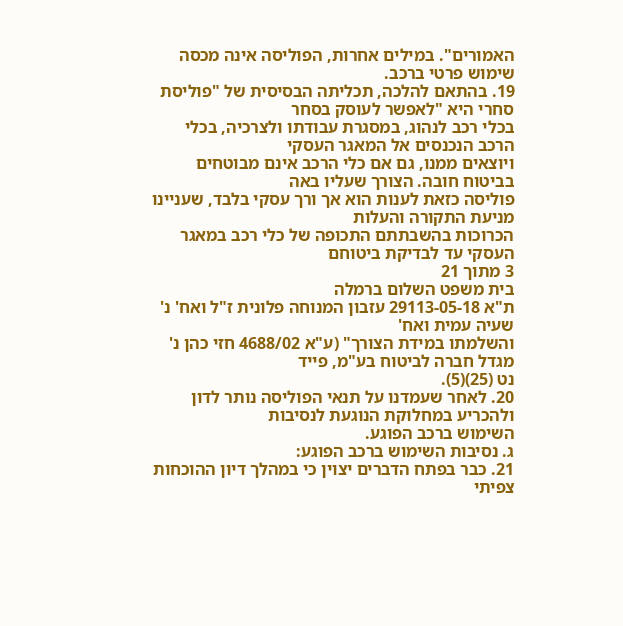האמורים". במילים אחרות, הפוליסה אינה מכסה שימוש פרטי ברכב.
19. בהתאם להלכה, תכליתה הבסיסית של "פוליסת סחרי היא "לאפשר לעוסק בסחר
בכלי רכב לנהוג, במסגרת עבודתו ולצרכיה, בכלי הרכב הנכנסים אל המאגר העסקי
ויוצאים ממנו, גם אם כלי הרכב אינם מבוטחים בביטוח חובה. הצורך שעליו באה
פוליסה כזאת לענות הוא אך ורך עסקי בלבד, שעניינו מניעת התקורה והעלות
הכרוכות בהשבתתם התכופה של כלי רכב במאגר העסקי עד לבדיקת ביטוחם
3 מתוך 21
בית משפט השלום ברמלה
ת"א 29113-05-18 עזבון המנוחה פלונית ז"ל ואח' נ' שעיה עמית ואח'
והשלמתו במידת הצורך" (ע"א 4688/02 חזי כהן נ' מגדל חברה לביטוח בע"מ, פייד
נט (25)(5).
20. לאחר שעמדנו על תנאי הפוליסה נותר לדון ולהכריע במחלוקת הנוגעת לנסיבות
השימוש ברכב הפוגע.
ג. נסיבות השימוש ברכב הפוגע:
21. כבר בפתח הדברים יצוין כי במהלך דיון ההוכחות צפיתי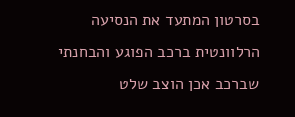בסרטון המתעד את הנסיעה
הרלוונטית ברכב הפוגע והבחנתי שברכב אכן הוצב שלט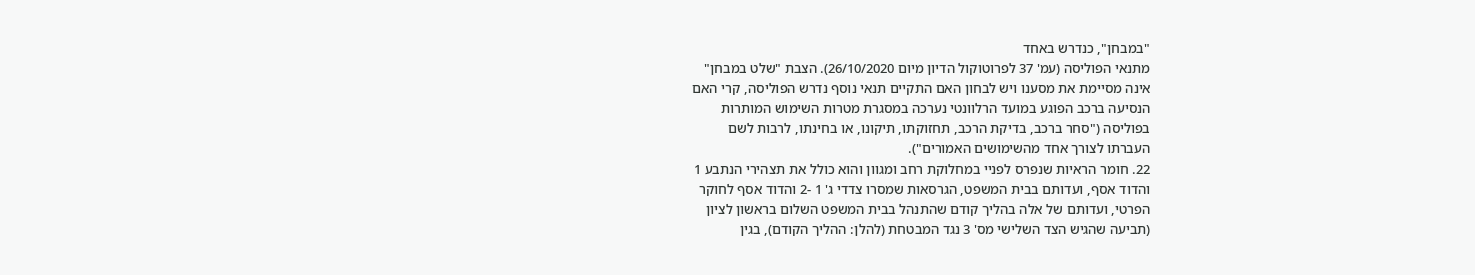"במבחן", כנדרש באחד
מתנאי הפוליסה (עמ' 37 לפרוטוקול הדיון מיום 26/10/2020). הצבת "שלט במבחן"
אינה מסיימת את מסענו ויש לבחון האם התקיים תנאי נוסף נדרש הפוליסה, קרי האם
הנסיעה ברכב הפוגע במועד הרלוונטי נערכה במסגרת מטרות השימוש המותרות
בפוליסה ("סחר ברכב, בדיקת הרכב, תחזוקתו, תיקונו, או בחינתו, לרבות לשם
העברתו לצורך אחד מהשימושים האמורים").
22. חומר הראיות שנפרס לפניי במחלוקת רחב ומגוון והוא כולל את תצהירי הנתבע 1
והדוד אסף, ועדותם בבית המשפט, הגרסאות שמסרו צדדי ג' 1 -2 והדוד אסף לחוקר
הפרטי, ועדותם של אלה בהליך קודם שהתנהל בבית המשפט השלום בראשון לציון
(תביעה שהגיש הצד השלישי מס' 3 נגד המבטחת (להלן: ההליך הקודם), בגין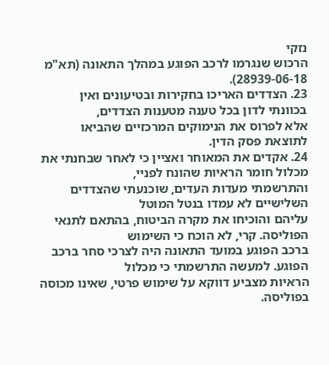נזקי
הרכוש שנגרמו לרכב הפוגע במהלך התאונה (תא"מ 28939-06-18).
23. הצדדים האריכו בחקירות ובטיעונים ואין בכוונתי לדון בכל טענה מטענות הצדדים,
אלא לפרוס את הנימוקים המרכזיים שהביאו לתוצאת פסק הדין.
24. אקדים את המאוחר ואציין כי לאחר שבחנתי את מכלול חומר הראיות שהונח לפניי,
והתרשמתי מעדות העדים, שוכנעתי שהצדדים השלישיים לא עמדו בנטל המוטל
עליהם והוכיחו את מקרה הביטוח, בהתאם לתנאי הפוליסה. קרי, לא הוכח כי השימוש
ברכב הפוגע במועד התאונה היה לצרכי סחר ברכב הפוגע. למעשה התרשמתי כי מכלול
הראיות מצביע דווקא על שימוש פרטי, שאינו מכוסה בפוליסה.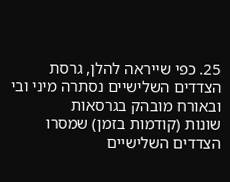25. כפי שייראה להלן, גרסת הצדדים השלישיים נסתרה מיני ובי ובאורח מובהק בגרסאות
שונות (קודמות בזמן) שמסרו הצדדים השלישיים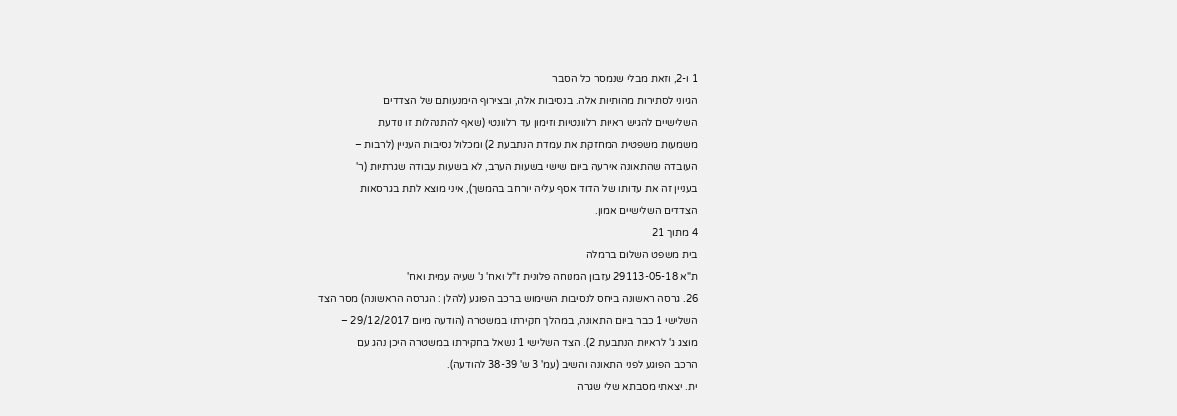1 ו-2, וזאת מבלי שנמסר כל הסבר
הגיוני לסתירות מהותיות אלה. בנסיבות אלה, ובצירוף הימנעותם של הצדדים
השלישיים להגיש ראיות רלוונטיות וזימון עד רלוונטי (שאף להתנהלות זו נודעת
משמעות משפטית המחזקת את עמדת הנתבעת 2) ומכלול נסיבות העניין (לרבות –
העובדה שהתאונה אירעה ביום שישי בשעות הערב, לא בשעות עבודה שגרתיות (ר'
בעניין זה את עדותו של הדוד אסף עליה יורחב בהמשך), איני מוצא לתת בגרסאות
הצדדים השלישיים אמון.
4 מתוך 21
בית משפט השלום ברמלה
ת"א 29113-05-18 עזבון המנוחה פלונית ז"ל ואח' נ' שעיה עמית ואח'
26. גרסה ראשונה ביחס לנסיבות השימוש ברכב הפוגע (להלן : הגרסה הראשונה) מסר הצד
השלישי 1 כבר ביום התאונה, במהלך חקירתו במשטרה (הודעה מיום 29/12/2017 –
מוצג ג' לראיות הנתבעת 2). הצד השלישי 1 נשאל בחקירתו במשטרה היכן נהג עם
הרכב הפוגע לפני התאונה והשיב (עמ' 3 ש' 38-39 להודעה).
ית. יצאתי מסבתא שלי שגרה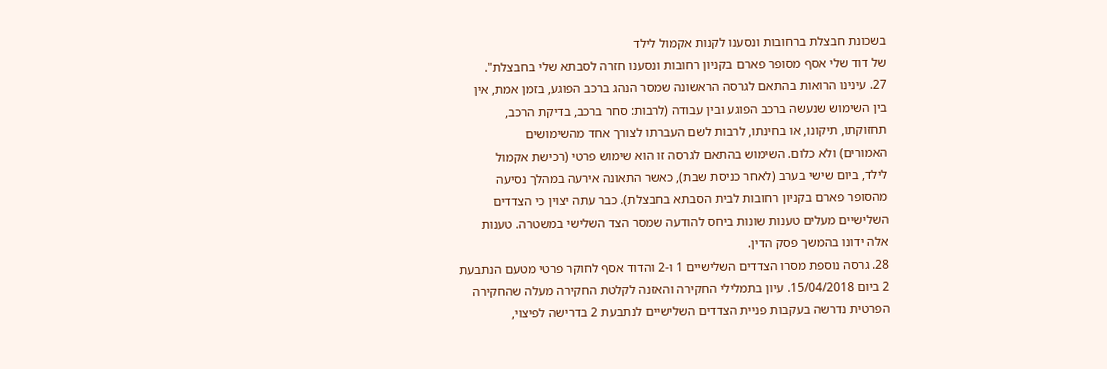בשכונת חבצלת ברחובות ונסענו לקנות אקמול לילד
של דוד שלי אסף מסופר פארם בקניון רחובות ונסענו חזרה לסבתא שלי בחבצלת".
27. עינינו הרואות בהתאם לגרסה הראשונה שמסר הנהג ברכב הפוגע, בזמן אמת, אין
בין השימוש שנעשה ברכב הפוגע ובין עבודה (לרבות: סחר ברכב, בדיקת הרכב,
תחזוקתו, תיקונו, או בחינתו, לרבות לשם העברתו לצורך אחד מהשימושים
האמורים) ולא כלום. השימוש בהתאם לגרסה זו הוא שימוש פרטי (רכישת אקמול
לילד, ביום שישי בערב (לאחר כניסת שבת), כאשר התאונה אירעה במהלך נסיעה
מהסופר פארם בקניון רחובות לבית הסבתא בחבצלת). כבר עתה יצוין כי הצדדים
השלישיים מעלים טענות שונות ביחס להודעה שמסר הצד השלישי במשטרה. טענות
אלה ידונו בהמשך פסק הדין.
28. גרסה נוספת מסרו הצדדים השלישיים 1 ו-2 והדוד אסף לחוקר פרטי מטעם הנתבעת
2 ביום 15/04/2018. עיון בתמלילי החקירה והאזנה לקלטת החקירה מעלה שהחקירה
הפרטית נדרשה בעקבות פניית הצדדים השלישיים לנתבעת 2 בדרישה לפיצוי,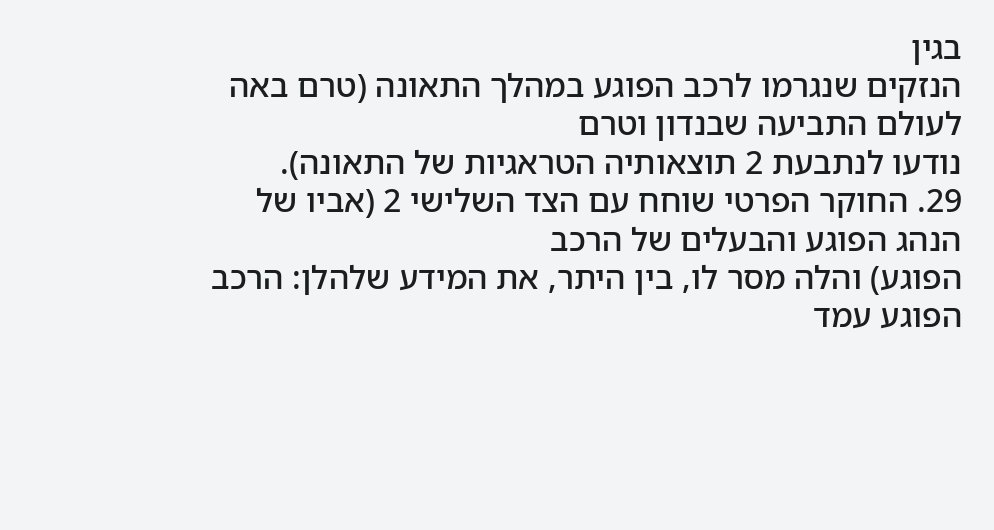בגין
הנזקים שנגרמו לרכב הפוגע במהלך התאונה (טרם באה לעולם התביעה שבנדון וטרם
נודעו לנתבעת 2 תוצאותיה הטראגיות של התאונה).
29. החוקר הפרטי שוחח עם הצד השלישי 2 (אביו של הנהג הפוגע והבעלים של הרכב
הפוגע) והלה מסר לו, בין היתר, את המידע שלהלן: הרכב הפוגע עמד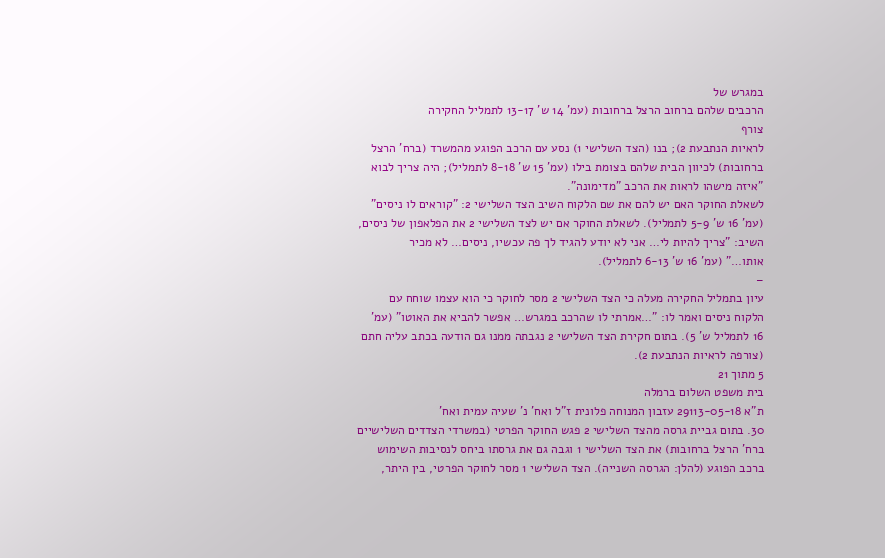במגרש של
הרכבים שלהם ברחוב הרצל ברחובות (עמ' 14 ש' 13-17 לתמליל החקירה
צורף
לראיות הנתבעת 2); בנו (הצד השלישי 1) נסע עם הרכב הפוגע מהמשרד (ברח' הרצל
ברחובות) לכיוון הבית שלהם בצומת בילו (עמ' 15 ש' 8-18 לתמליל); היה צריך לבוא
"איזה מישהו לראות את הרכב "מדימונה".
לשאלת החוקר האם יש להם את שם הלקוח השיב הצד השלישי 2: "קוראים לו ניסים"
(עמ' 16 ש' 5-9 לתמליל). לשאלת החוקר אם יש לצד השלישי 2 את הפלאפון של ניסים,
השיב: "צריך להיות לי… אני לא יודע להגיד לך פה עכשיו, ניסים… לא מכיר
אותו…" (עמ' 16 ש' 6-13 לתמליל).
–
עיון בתמליל החקירה מעלה כי הצד השלישי 2 מסר לחוקר כי הוא עצמו שוחח עם
הלקוח ניסים ואמר לו: "…אמרתי לו שהרכב במגרש… אפשר להביא את האוטו" (עמ'
16 לתמליל ש' 5). בתום חקירת הצד השלישי 2 נגבתה ממנו גם הודעה בכתב עליה חתם
(צורפה לראיות הנתבעת 2).
5 מתוך 21
בית משפט השלום ברמלה
ת"א 29113-05-18 עזבון המנוחה פלונית ז"ל ואח' נ' שעיה עמית ואח'
30. בתום גביית גרסה מהצד השלישי 2 פגש החוקר הפרטי (במשרדי הצדדים השלישיים
ברח' הרצל ברחובות) את הצד השלישי 1 וגבה גם את גרסתו ביחס לנסיבות השימוש
ברכב הפוגע (להלן: הגרסה השנייה). הצד השלישי 1 מסר לחוקר הפרטי, בין היתר,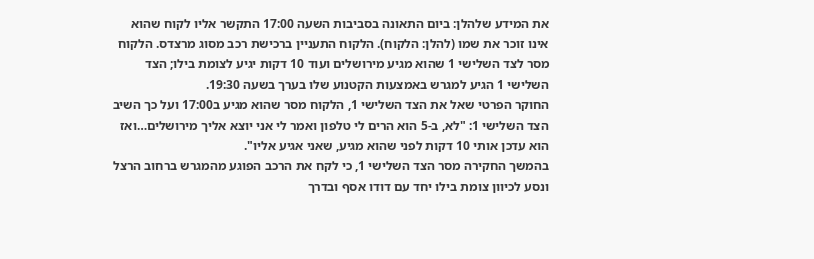את המידע שלהלן: ביום התאונה בסביבות השעה 17:00 התקשר אליו לקוח שהוא
אינו זוכר את שמו (להלן: הלקוח). הלקוח התעניין ברכישת רכב מסוג מרצדס. הלקוח
מסר לצד השלישי 1 שהוא מגיע מירושלים ועוד 10 דקות יגיע לצומת בילו; הצד
השלישי 1 הגיע למגרש באמצעות הקטנוע שלו בערך בשעה 19:30.
החוקר הפרטי שאל את הצד השלישי 1, הלקוח מסר שהוא מגיע ב17:00 ועל כך השיב
הצד השלישי 1: "לא, ב-5 הוא הרים לי טלפון ואמר לי אני יוצא אליך מירושלים…ואז
הוא עדכן אותי 10 דקות לפני שהוא מגיע, שאני אגיע אליו".
בהמשך החקירה מסר הצד השלישי 1, כי לקח את הרכב הפוגע מהמגרש ברחוב הרצל
ונסע לכיוון צומת בילו יחד עם דודו אסף ובדרך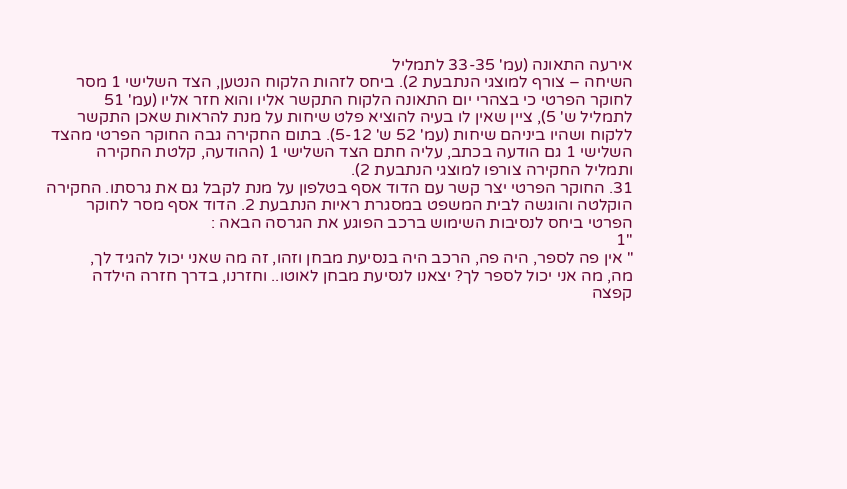אירעה התאונה (עמ' 33-35 לתמליל
השיחה – צורף למוצגי הנתבעת 2). ביחס לזהות הלקוח הנטען, הצד השלישי 1 מסר
לחוקר הפרטי כי בצהרי יום התאונה הלקוח התקשר אליו והוא חזר אליו (עמ' 51
לתמליל ש' 5), ציין שאין לו בעיה להוציא פלט שיחות על מנת להראות שאכן התקשר
ללקוח ושהיו ביניהם שיחות (עמ' 52 ש' 5-12). בתום החקירה גבה החוקר הפרטי מהצד
השלישי 1 גם הודעה בכתב, עליה חתם הצד השלישי 1 (ההודעה, קלטת החקירה
ותמליל החקירה צורפו למוצגי הנתבעת 2).
31. החוקר הפרטי יצר קשר עם הדוד אסף בטלפון על מנת לקבל גם את גרסתו. החקירה
הוקלטה והוגשה לבית המשפט במסגרת ראיות הנתבעת 2. הדוד אסף מסר לחוקר
הפרטי ביחס לנסיבות השימוש ברכב הפוגע את הגרסה הבאה :
"1
" אין פה לספר, היה פה, הרכב היה בנסיעת מבחן וזהו, זה מה שאני יכול להגיד לך,
מה, מה אני יכול לספר לך? יצאנו לנסיעת מבחן לאוטו.. וחזרנו, בדרך חזרה הילדה
קפצה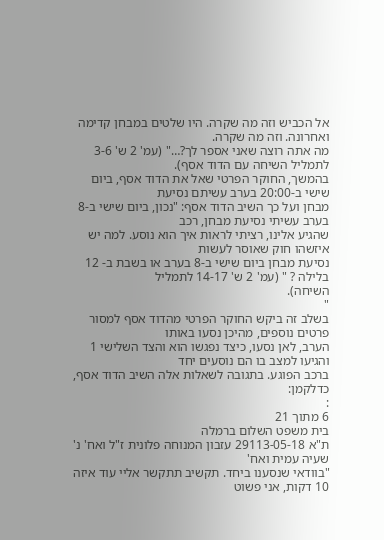אל הכביש וזה מה שקרה. היו שלטים במבחן קדימה ואחרונה. וזה מה שקרה.
מה אתה רוצה שאני אספר לך?…" (עמ' 2 ש' 3-6 לתמליל השיחה עם הדוד אסף).
בהמשך, החוקר הפרטי שאל את הדוד אסף, ביום שישי ב-20:00 בערב עשיתם נסיעת
מבחן ועל כך השיב הדוד אסף: "נכון, ביום שישי ב-8 בערב עשיתי נסיעת מבחן, רכב
שהגיע אלינו, רציתי לראות איך הוא נוסע. למה יש איזשהו חוק שאוסר לעשות
נסיעת מבחן ביום שישי ב-8 בערב או בשבת ב- 12 בלילה ? " (עמ' 2 ש' 14-17 לתמליל
השיחה).
"
בשלב זה ביקש החוקר הפרטי מהדוד אסף למסור פרטים נוספים, מהיכן נסעו באותו
הערב, לאן נסעו, כיצד נפגשו הוא והצד השלישי 1 והגיעו למצב בו הם נוסעים יחד
ברכב הפוגע. בתגובה לשאלות אלה השיב הדוד אסף, כדלקמן:
:
6 מתוך 21
בית משפט השלום ברמלה
ת"א 29113-05-18 עזבון המנוחה פלונית ז"ל ואח' נ' שעיה עמית ואח'
"בוודאי שנסענו ביחד. תקשיב תתקשר אליי עוד איזה 10 דקות, אני פשוט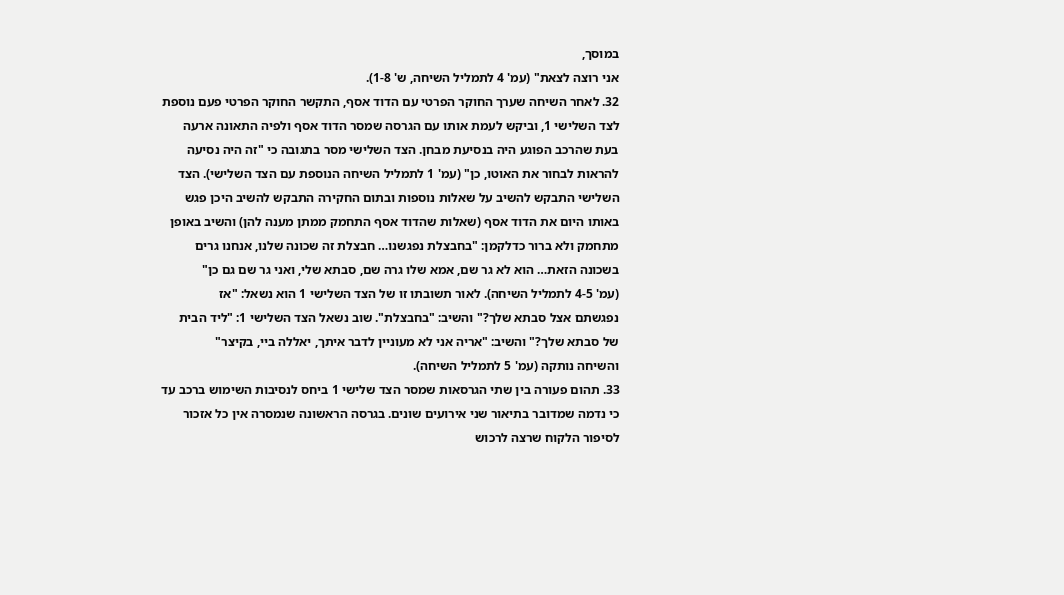במוסך,
אני רוצה לצאת" (עמ' 4 לתמליל השיחה, ש' 1-8).
32. לאחר השיחה שערך החוקר הפרטי עם הדוד אסף, התקשר החוקר הפרטי פעם נוספת
לצד השלישי 1, וביקש לעמת אותו עם הגרסה שמסר הדוד אסף ולפיה התאונה ארעה
בעת שהרכב הפוגע היה בנסיעת מבחן. הצד השלישי מסר בתגובה כי "זה היה נסיעה
להראות לבחור את האוטו, כן" (עמ' 1 לתמליל השיחה הנוספת עם הצד השלישי). הצד
השלישי התבקש להשיב על שאלות נוספות ובתום החקירה התבקש להשיב היכן פגש
באותו היום את הדוד אסף (שאלות שהדוד אסף התחמק ממתן מענה להן) והשיב באופן
מתחמק ולא ברור כדלקמן: "בחבצלת נפגשנו… חבצלת זה שכונה שלנו, אנחנו גרים
בשכונה הזאת… הוא לא גר שם, אמא שלו גרה שם, סבתא שלי, ואני גר שם גם כן"
(עמ' 4-5 לתמליל השיחה). לאור תשובתו זו של הצד השלישי 1 הוא נשאל: "אז
נפגשתם אצל סבתא שלך?" והשיב: "בחבצלת". שוב נשאל הצד השלישי 1: "ליד הבית
של סבתא שלך?" והשיב: "אריה אני לא מעוניין לדבר איתך, יאללה ביי, בקיצר"
והשיחה נותקה (עמ' 5 לתמליל השיחה).
33. תהום פעורה בין שתי הגרסאות שמסר הצד שלישי 1 ביחס לנסיבות השימוש ברכב עד
כי נדמה שמדובר בתיאור שני אירועים שונים. בגרסה הראשונה שנמסרה אין כל אזכור
לסיפור הלקוח שרצה לרכוש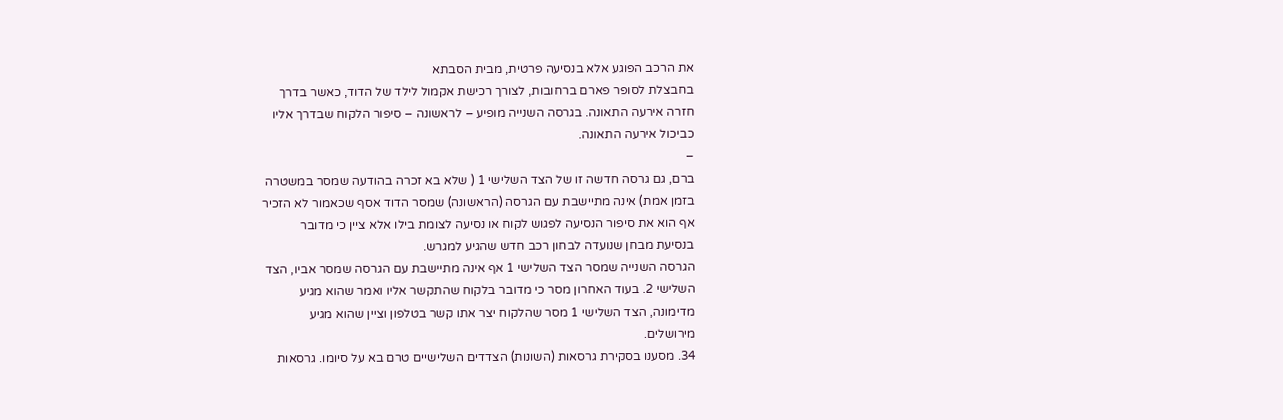את הרכב הפוגע אלא בנסיעה פרטית, מבית הסבתא
בחבצלת לסופר פארם ברחובות, לצורך רכישת אקמול לילד של הדוד, כאשר בדרך
חזרה אירעה התאונה. בגרסה השנייה מופיע – לראשונה – סיפור הלקוח שבדרך אליו
כביכול אירעה התאונה.
–
ברם, גם גרסה חדשה זו של הצד השלישי 1 ( שלא בא זכרה בהודעה שמסר במשטרה
בזמן אמת) אינה מתיישבת עם הגרסה (הראשונה) שמסר הדוד אסף שכאמור לא הזכיר
אף הוא את סיפור הנסיעה לפגוש לקוח או נסיעה לצומת בילו אלא ציין כי מדובר
בנסיעת מבחן שנועדה לבחון רכב חדש שהגיע למגרש.
הגרסה השנייה שמסר הצד השלישי 1 אף אינה מתיישבת עם הגרסה שמסר אביו, הצד
השלישי 2. בעוד האחרון מסר כי מדובר בלקוח שהתקשר אליו ואמר שהוא מגיע
מדימונה, הצד השלישי 1 מסר שהלקוח יצר אתו קשר בטלפון וציין שהוא מגיע
מירושלים.
34. מסענו בסקירת גרסאות (השונות) הצדדים השלישיים טרם בא על סיומו. גרסאות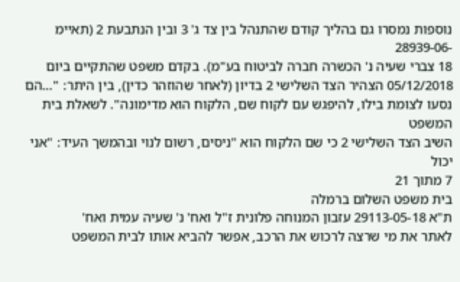נוספות נמסרו גם בהליך קודם שהתנהל בין צד ג' 3 ובין הנתבעת 2 (תאיימ -28939-06
18 צברי שעיה נ' הכשרה חברה לביטוח בע"מ). בקדם משפט שהתקיים ביום
05/12/2018 הצהיר הצד השלישי 2 בדיון (לאחר שהוזהר כדין), בין היתר: "…הם
נסעו לצומת בילו, להיפגש עם לקוח שם, הלקוח הוא מדימונה". לשאלת בית המשפט
השיב הצד השלישי 2 כי שם הלקוח הוא "ניסים, רשום לנוי ובהמשך העיד: "אני יכול
7 מתוך 21
בית משפט השלום ברמלה
ת"א 29113-05-18 עזבון המנוחה פלונית ז"ל ואח' נ' שעיה עמית ואח'
לאתר את מי שרצה לרכוש את הרכב, אפשר להביא אותו לבית המשפט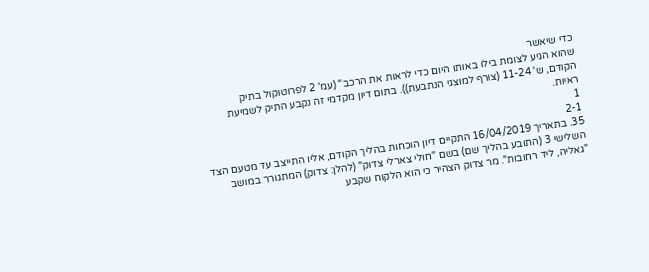כדי שיאשר
שהוא הגיע לצומת בילו באותו היום כדי לראות את הרכב" (עמ' 2 לפרוטוקול בתיק
הקודם, ש' 11-24 (צורף למוצגי הנתבעת)). בתום דיון מקדמי זה נקבע התיק לשמיעת
ראיות.
1
2-1
35. בתאריך 16/04/2019 התקיים דיון הוכחות בהליך הקודם, אליו התייצב עד מטעם הצד
השלישי 3 (התובע בהליך שם) בשם "חולי צארלי צדוק" (להלן: צדוק) המתגורר במושב
"גאליה, ליד רחובות". מר צדוק הצהיר כי הוא הלקוח שקבע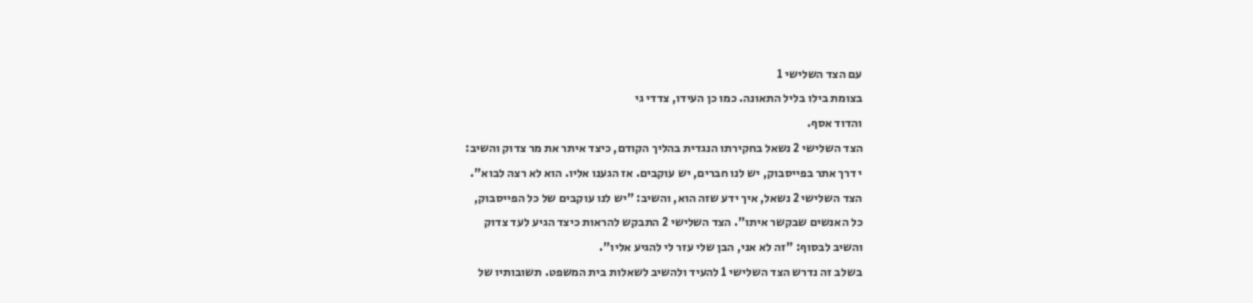עם הצד השלישי 1
בצומת בילו בליל התאונה. כמו כן העידו, צדדי גי
והדוד אסף.
הצד השלישי 2 נשאל בחקירתו הנגדית בהליך הקודם, כיצד איתר את מר צדוק והשיב:
י דרך אתר בפייסבוק, יש לנו חברים, יש עוקבים. אז הגענו אליו. הוא לא רצה לבוא".
הצד השלישי 2 נשאל, איך ידע שזה הוא, והשיב: "יש לנו עוקבים של כל הפייסבוק,
כל האנשים שבקשר איתו". הצד השלישי 2 התבקש להראות כיצד הגיע לעד צדוק
והשיב לבסוף: "זה לא אני, הבן שלי עזר לי להגיע אליו".
בשלב זה נדרש הצד השלישי 1 להעיד ולהשיב לשאלות בית המשפט. תשובותיו של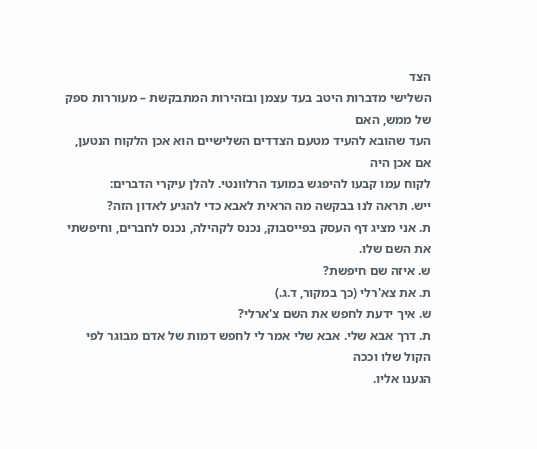הצד
השלישי מדברות היטב בעד עצמן ובזהירות המתבקשת – מעוררות ספק של ממש, האם
העד שהובא להעיד מטעם הצדדים השלישיים הוא אכן הלקוח הנטען, אם אכן היה
לקוח עמו קבעו להיפגש במועד הרלוונטי. להלן עיקרי הדברים:
ייש. תראה לנו בבקשה מה הראית לאבא כדי להגיע לאדון הזה?
ת. אני מציג דף העסק בפייסבוק, נכנס לקהילה, נכנס לחברים, וחיפשתי את השם שלו.
ש. איזה שם חיפשת?
ת. את צא'רלי (כך במקור, ד.ג.)
ש. איך ידעת לחפש את השם צ'ארלי?
ת. דרך אבא שלי. אבא שלי אמר לי לחפש דמות של אדם מבוגר לפי הקול שלו וככה
הגענו אליו.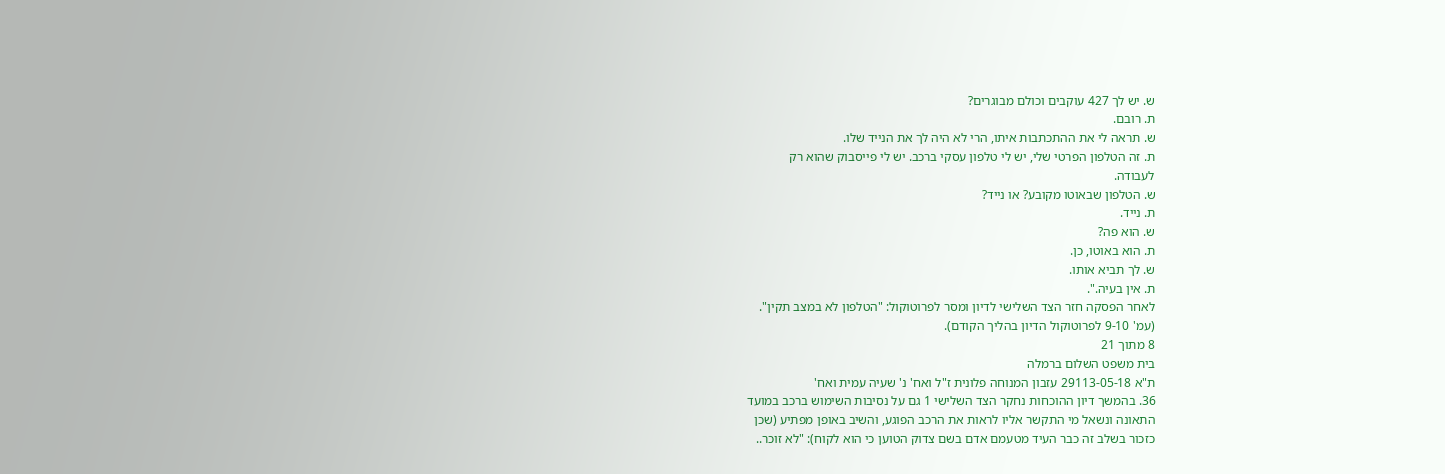ש. יש לך 427 עוקבים וכולם מבוגרים?
ת. רובם.
ש. תראה לי את ההתכתבות איתו, הרי לא היה לך את הנייד שלו.
ת. זה הטלפון הפרטי שלי, יש לי טלפון עסקי ברכב. יש לי פייסבוק שהוא רק
לעבודה.
ש. הטלפון שבאוטו מקובע? או נייד?
ת. נייד.
ש. הוא פה?
ת. הוא באוטו, כן.
ש. לך תביא אותו.
ת. אין בעיה.".
לאחר הפסקה חזר הצד השלישי לדיון ומסר לפרוטוקול: "הטלפון לא במצב תקין".
(עמ' 9-10 לפרוטוקול הדיון בהליך הקודם).
8 מתוך 21
בית משפט השלום ברמלה
ת"א 29113-05-18 עזבון המנוחה פלונית ז"ל ואח' נ' שעיה עמית ואח'
36. בהמשך דיון ההוכחות נחקר הצד השלישי 1 גם על נסיבות השימוש ברכב במועד
התאונה ונשאל מי התקשר אליו לראות את הרכב הפוגע, והשיב באופן מפתיע (שכן
כזכור בשלב זה כבר העיד מטעמם אדם בשם צדוק הטוען כי הוא לקוח): "לא זוכר..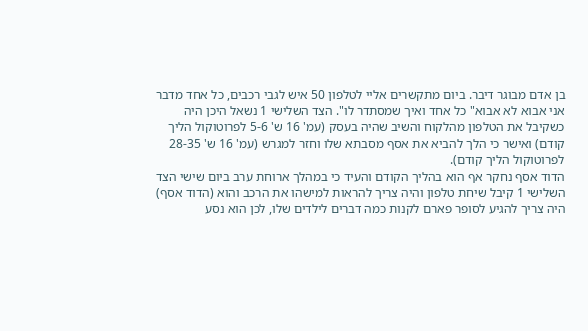בן אדם מבוגר דיבר. ביום מתקשרים אליי לטלפון 50 איש לגבי רכבים, כל אחד מדבר
אני אבוא לא אבוא" כל אחד ואיך שמסתדר לו". הצד השלישי 1 נשאל היכן היה
כשקיבל את הטלפון מהלקוח והשיב שהיה בעסק (עמ' 16 ש' 5-6 לפרוטוקול הליך
קודם) ואישר כי הלך להביא את אסף מסבתא שלו וחזר למגרש (עמ' 16 ש' 28-35
לפרוטוקול הליך קודם).
הדוד אסף נחקר אף הוא בהליך הקודם והעיד כי במהלך ארוחת ערב ביום שישי הצד
השלישי 1 קיבל שיחת טלפון והיה צריך להראות למישהו את הרכב והוא (הדוד אסף)
היה צריך להגיע לסופר פארם לקנות כמה דברים לילדים שלו, לכן הוא נסע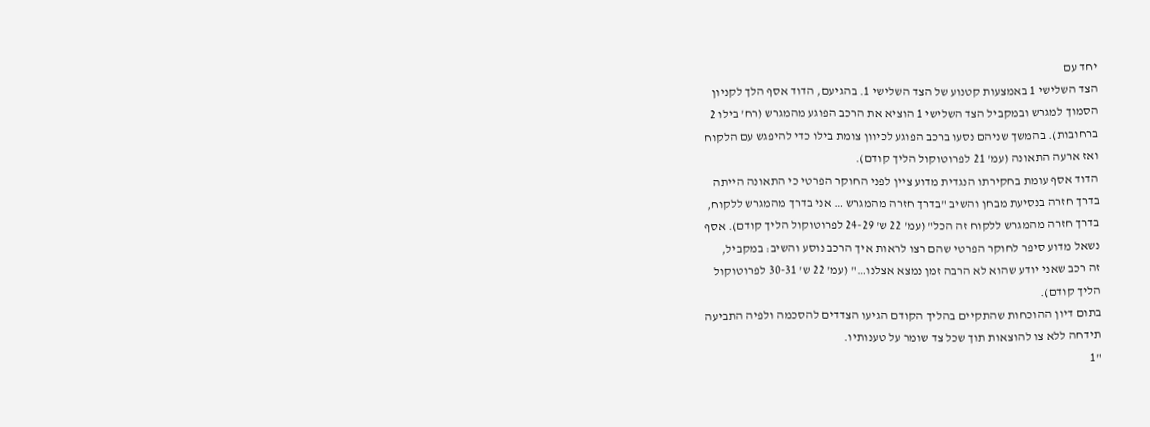יחד עם
הצד השלישי 1 באמצעות קטנוע של הצד השלישי 1. בהגיעם, הדוד אסף הלך לקניון
הסמוך למגרש ובמקביל הצד השלישי 1 הוציא את הרכב הפוגע מהמגרש (רח' בילו 2
ברחובות). בהמשך שניהם נסעו ברכב הפוגע לכיוון צומת בילו כדי להיפגש עם הלקוח
ואז ארעה התאונה (עמ' 21 לפרוטוקול הליך קודם).
הדוד אסף עומת בחקירתו הנגדית מדוע ציין לפני החוקר הפרטי כי התאונה הייתה
בדרך חזרה בנסיעת מבחן והשיב "בדרך חזרה מהמגרש … אני בדרך מהמגרש ללקוח,
בדרך חזרה מהמגרש ללקוח זה הכל" (עמ' 22 ש' 24-29 לפרוטוקול הליך קודם). אסף
נשאל מדוע סיפר לחוקר הפרטי שהם רצו לראות איך הרכב נוסע והשיב: במקביל,
זה רכב שאני יודע שהוא לא הרבה זמן נמצא אצלנו…" (עמ' 22 ש' 30-31 לפרוטוקול
הליך קודם).
בתום דיון ההוכחות שהתקיים בהליך הקודם הגיעו הצדדים להסכמה ולפיה התביעה
תידחה ללא צו להוצאות תוך שכל צד שומר על טענותיו.
"1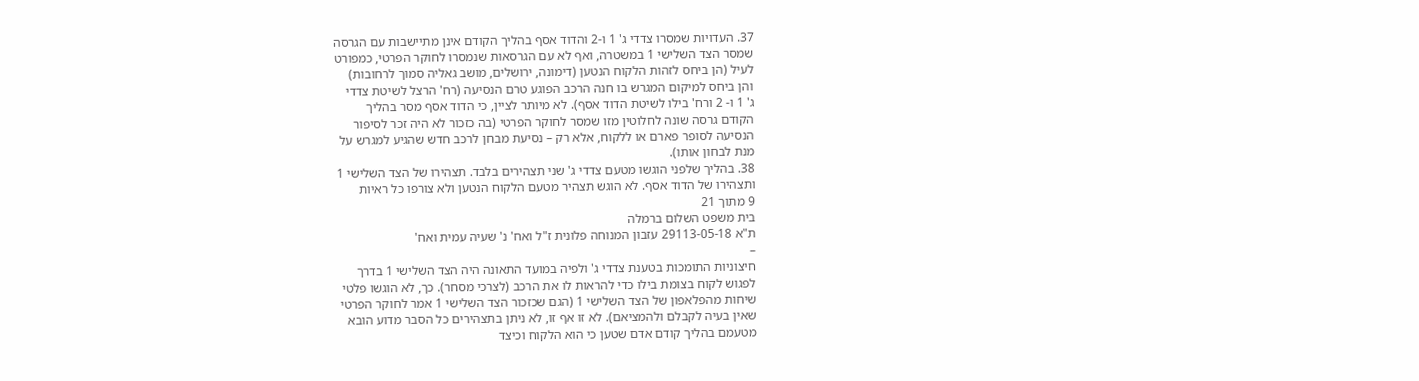37. העדויות שמסרו צדדי ג' 1 ו-2 והדוד אסף בהליך הקודם אינן מתיישבות עם הגרסה
שמסר הצד השלישי 1 במשטרה, ואף לא עם הגרסאות שנמסרו לחוקר הפרטי, כמפורט
לעיל (הן ביחס לזהות הלקוח הנטען (דימונה, ירושלים, מושב גאליה סמוך לרחובות)
והן ביחס למיקום המגרש בו חנה הרכב הפוגע טרם הנסיעה (רח' הרצל לשיטת צדדי
ג' 1 ו- 2 ורח' בילו לשיטת הדוד אסף). לא מיותר לציין, כי הדוד אסף מסר בהליך
הקודם גרסה שונה לחלוטין מזו שמסר לחוקר הפרטי (בה כזכור לא היה זכר לסיפור
הנסיעה לסופר פארם או ללקוח, אלא רק – נסיעת מבחן לרכב חדש שהגיע למגרש על
מנת לבחון אותו).
38. בהליך שלפני הוגשו מטעם צדדי ג' שני תצהירים בלבד. תצהירו של הצד השלישי 1
ותצהירו של הדוד אסף. לא הוגש תצהיר מטעם הלקוח הנטען ולא צורפו כל ראיות
9 מתוך 21
בית משפט השלום ברמלה
ת"א 29113-05-18 עזבון המנוחה פלונית ז"ל ואח' נ' שעיה עמית ואח'
–
חיצוניות התומכות בטענת צדדי ג' ולפיה במועד התאונה היה הצד השלישי 1 בדרך
לפגוש לקוח בצומת בילו כדי להראות לו את הרכב (לצרכי מסחר). כך, לא הוגשו פלטי
שיחות מהפלאפון של הצד השלישי 1 (הגם שכזכור הצד השלישי 1 אמר לחוקר הפרטי
שאין בעיה לקבלם ולהמציאם). לא זו אף זו, לא ניתן בתצהירים כל הסבר מדוע הובא
מטעמם בהליך קודם אדם שטען כי הוא הלקוח וכיצד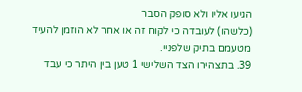הגיעו אליו ולא סופק הסבר
(כלשהו) לעובדה כי לקוח זה או אחר לא הוזמן להעיד מטעמם בתיק שלפניי.
39. בתצהירו הצד השלישי 1 טען בין היתר כי עבד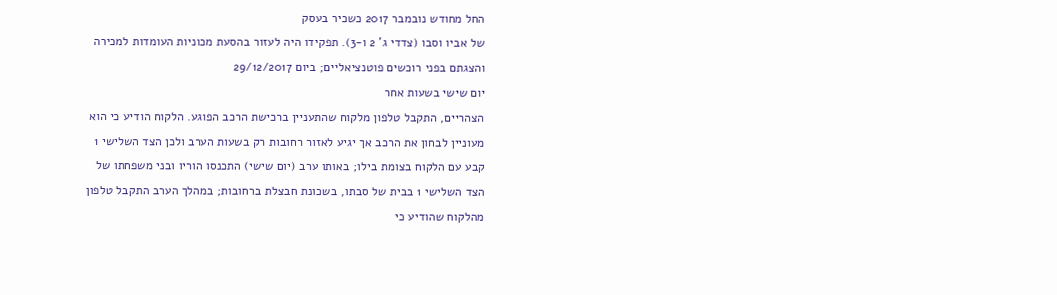החל מחודש נובמבר 2017 כשכיר בעסק
של אביו וסבו (צדדי ג' 2 ו-3). תפקידו היה לעזור בהסעת מכוניות העומדות למכירה
והצגתם בפני רוכשים פוטנציאליים; ביום 29/12/2017
יום שישי בשעות אחר
הצהריים, התקבל טלפון מלקוח שהתעניין ברכישת הרכב הפוגע. הלקוח הודיע כי הוא
מעוניין לבחון את הרכב אך יגיע לאזור רחובות רק בשעות הערב ולכן הצד השלישי 1
קבע עם הלקוח בצומת בילו; באותו ערב (יום שישי) התכנסו הוריו ובני משפחתו של
הצד השלישי 1 בבית של סבתו, בשכונת חבצלת ברחובות; במהלך הערב התקבל טלפון
מהלקוח שהודיע כי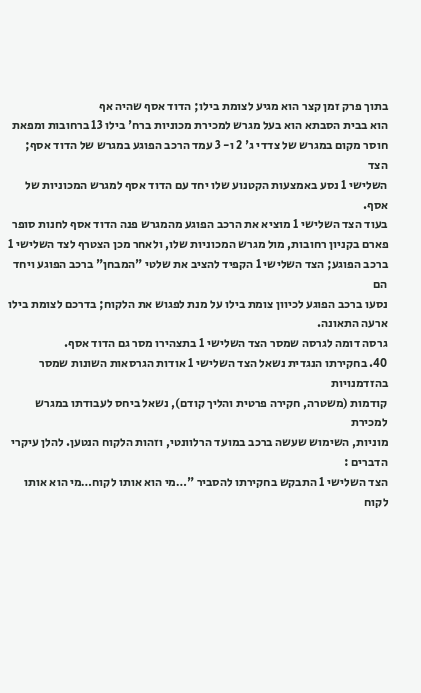בתוך פרק זמן קצר הוא מגיע לצומת בילו; הדוד אסף שהיה אף
הוא בבית הסבתא הוא בעל מגרש למכירת מכוניות ברח' בילו 13 ברחובות ומפאת
חוסר מקום במגרש של צדדי ג' 2 ו- 3 עמד הרכב הפוגע במגרש של הדוד אסף; הצד
השלישי 1 נסע באמצעות הקטנוע שלו יחד עם הדוד אסף למגרש המכוניות של אסף.
בעוד הצד השלישי 1 מוציא את הרכב הפוגע מהמגרש פנה הדוד אסף לחנות סופר
פארם בקניון רחובות, מול מגרש המכוניות שלו, ולאחר מכן הצטרף לצד השלישי 1
ברכב הפוגע; הצד השלישי 1 הקפיד להציב את שלטי "המבחן" ברכב הפוגע ויחד הם
נסעו ברכב הפוגע לכיוון צומת בילו על מנת לפגוש את הלקוח; בדרכם לצומת בילו
ארעה התאונה.
גרסה דומה לגרסה שמסר הצד השלישי 1 בתצהירו מסר גם הדוד אסף.
40. בחקירתו הנגדית נשאל הצד השלישי 1 אודות הגרסאות השונות שמסר בהזדמנויות
קודמות (משטרה, חקירה פרטית והליך קודם), נשאל ביחס לעבודתו במגרש למכירת
מוניות, השימוש שעשה ברכב במועד הרלוונטי, וזהות הלקוח הנטען. להלן עיקרי
הדברים :
הצד השלישי 1 התבקש בחקירתו להסביר "…מי הוא אותו לקוח…מי הוא אותו לקוח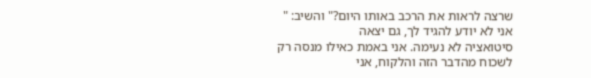שרצה לראות את הרכב באותו היום?" והשיב: " אני לא יודע להגיד לך, גם יצאה
סיטואציה לא נעימה. אני באמת כאילו מנסה רק לשכוח מהדבר הזה והלקוח, אני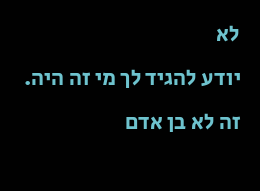לא
יודע להגיד לך מי זה היה. זה לא בן אדם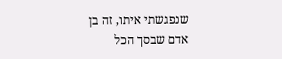שנפגשתי איתו, זה בן אדם שבסך הכל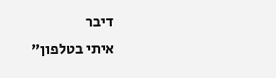דיבר
איתי בטלפון"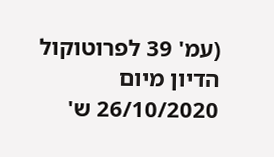(עמ' 39 לפרוטוקול הדיון מיום 26/10/2020 ש'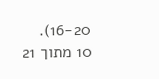16-20).
10 מתוך 21